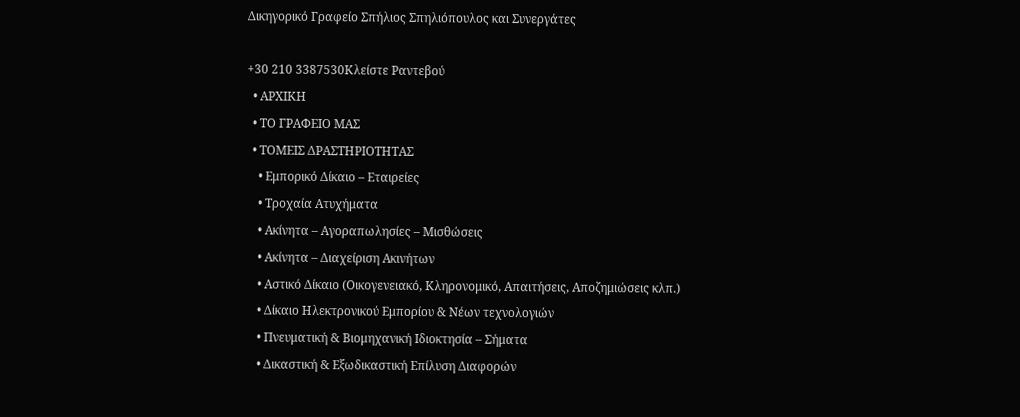Δικηγορικό Γραφείο Σπήλιος Σπηλιόπουλος και Συνεργάτες

+30 210 3387530Κλείστε Ραντεβού
  • ΑΡΧΙΚΗ
  • ΤΟ ΓΡΑΦΕΙΟ ΜΑΣ
  • ΤΟΜΕΙΣ ΔΡΑΣΤΗΡΙΟΤΗΤΑΣ
    • Εμπορικό Δίκαιο – Εταιρείες
    • Τροχαία Ατυχήματα
    • Ακίνητα – Αγοραπωλησίες – Μισθώσεις
    • Ακίνητα – Διαχείριση Ακινήτων
    • Αστικό Δίκαιο (Οικογενειακό, Κληρονομικό, Απαιτήσεις, Αποζημιώσεις κλπ.)
    • Δίκαιο Ηλεκτρονικού Εμπορίου & Νέων τεχνολογιών
    • Πνευματική & Βιομηχανική Ιδιοκτησία – Σήματα
    • Δικαστική & Εξωδικαστική Επίλυση Διαφορών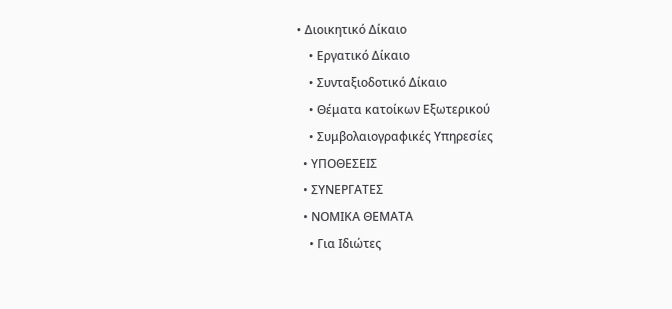• Διοικητικό Δίκαιο
    • Εργατικό Δίκαιο
    • Συνταξιοδοτικό Δίκαιο
    • Θέματα κατοίκων Εξωτερικού
    • Συμβολαιογραφικές Υπηρεσίες
  • ΥΠΟΘΕΣΕΙΣ
  • ΣΥΝΕΡΓΑΤΕΣ
  • ΝΟΜΙΚΑ ΘΕΜΑΤΑ
    • Για Ιδιώτες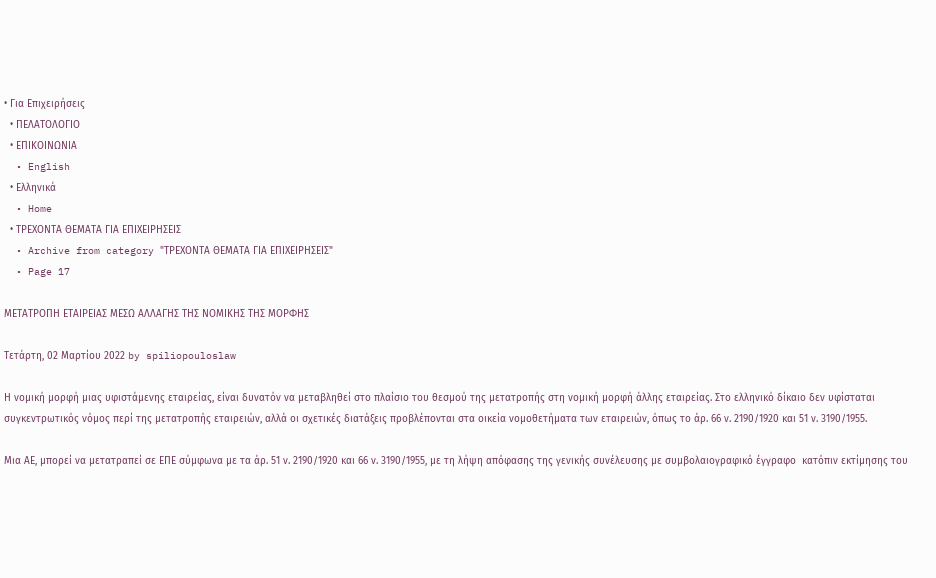• Για Επιχειρήσεις
  • ΠΕΛΑΤΟΛΟΓΙΟ
  • ΕΠΙΚΟΙΝΩΝΙΑ
  • English
  • Ελληνικά
  • Home
  • ΤΡΕΧΟΝΤΑ ΘΕΜΑΤΑ ΓΙΑ ΕΠΙΧΕΙΡΗΣΕΙΣ
  • Archive from category "ΤΡΕΧΟΝΤΑ ΘΕΜΑΤΑ ΓΙΑ ΕΠΙΧΕΙΡΗΣΕΙΣ"
  • Page 17

ΜΕΤΑΤΡΟΠΗ ΕΤΑΙΡΕΙΑΣ ΜΕΣΩ ΑΛΛΑΓΗΣ ΤΗΣ ΝΟΜΙΚΗΣ ΤΗΣ ΜΟΡΦΗΣ

Τετάρτη, 02 Μαρτίου 2022 by spiliopouloslaw

Η νομική μορφή μιας υφιστάμενης εταιρείας, είναι δυνατόν να μεταβληθεί στο πλαίσιο του θεσμού της μετατροπής στη νομική μορφή άλλης εταιρείας. Στο ελληνικό δίκαιο δεν υφίσταται συγκεντρωτικός νόμος περί της μετατροπής εταιρειών, αλλά οι σχετικές διατάξεις προβλέπονται στα οικεία νομοθετήματα των εταιρειών, όπως το άρ. 66 ν. 2190/1920 και 51 ν. 3190/1955.

Μια ΑΕ, μπορεί να μετατραπεί σε ΕΠΕ σύμφωνα με τα άρ. 51 ν. 2190/1920 και 66 ν. 3190/1955, με τη λήψη απόφασης της γενικής συνέλευσης με συμβολαιογραφικό έγγραφο  κατόπιν εκτίμησης του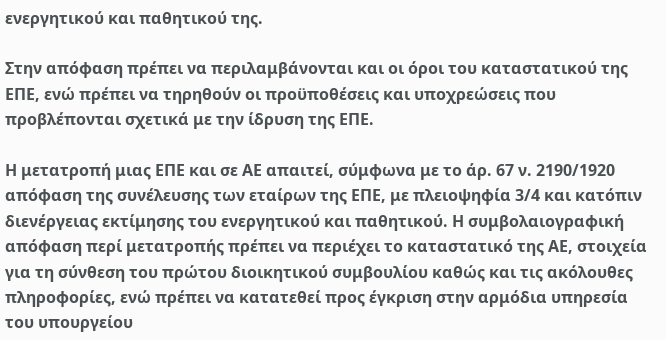ενεργητικού και παθητικού της.

Στην απόφαση πρέπει να περιλαμβάνονται και οι όροι του καταστατικού της ΕΠΕ, ενώ πρέπει να τηρηθούν οι προϋποθέσεις και υποχρεώσεις που προβλέπονται σχετικά με την ίδρυση της ΕΠΕ.

Η μετατροπή μιας ΕΠΕ και σε ΑΕ απαιτεί, σύμφωνα με το άρ. 67 ν. 2190/1920 απόφαση της συνέλευσης των εταίρων της ΕΠΕ, με πλειοψηφία 3/4 και κατόπιν διενέργειας εκτίμησης του ενεργητικού και παθητικού. Η συμβολαιογραφική απόφαση περί μετατροπής πρέπει να περιέχει το καταστατικό της ΑΕ, στοιχεία για τη σύνθεση του πρώτου διοικητικού συμβουλίου καθώς και τις ακόλουθες πληροφορίες, ενώ πρέπει να κατατεθεί προς έγκριση στην αρμόδια υπηρεσία του υπουργείου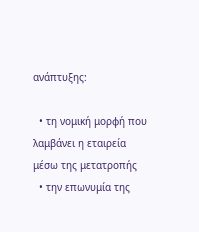ανάπτυξης:

  • τη νομική μορφή που λαμβάνει η εταιρεία μέσω της μετατροπής
  • την επωνυμία της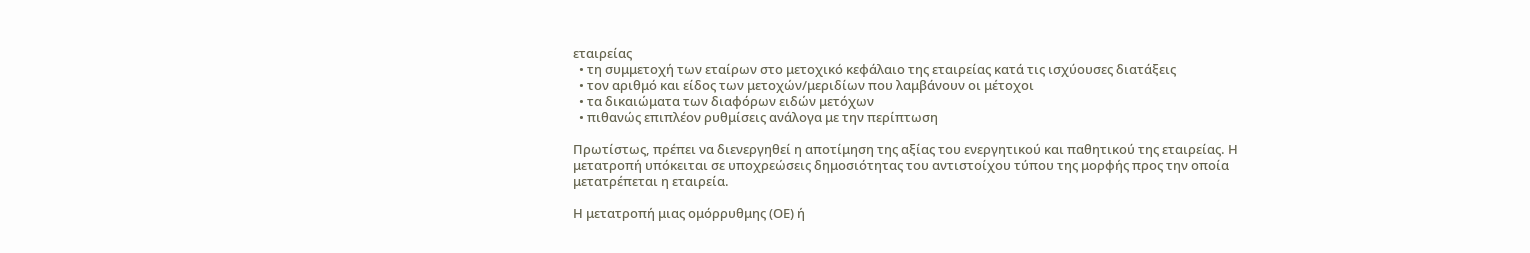εταιρείας
  • τη συμμετοχή των εταίρων στο μετοχικό κεφάλαιο της εταιρείας κατά τις ισχύουσες διατάξεις
  • τον αριθμό και είδος των μετοχών/μεριδίων που λαμβάνουν οι μέτοχοι
  • τα δικαιώματα των διαφόρων ειδών μετόχων
  • πιθανώς επιπλέον ρυθμίσεις ανάλογα με την περίπτωση

Πρωτίστως, πρέπει να διενεργηθεί η αποτίμηση της αξίας του ενεργητικού και παθητικού της εταιρείας. Η μετατροπή υπόκειται σε υποχρεώσεις δημοσιότητας του αντιστοίχου τύπου της μορφής προς την οποία μετατρέπεται η εταιρεία.

Η μετατροπή μιας ομόρρυθμης (ΟΕ) ή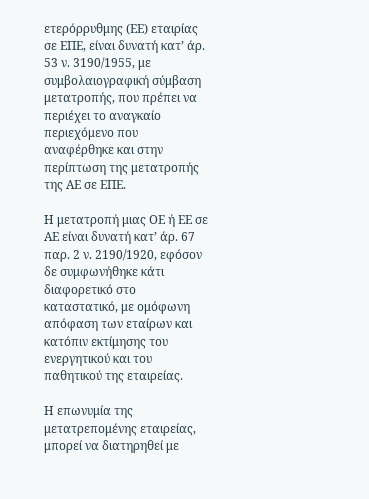ετερόρρυθμης (ΕΕ) εταιρίας σε ΕΠΕ, είναι δυνατή κατ’ άρ. 53 ν. 3190/1955, με συμβολαιογραφική σύμβαση μετατροπής, που πρέπει να περιέχει το αναγκαίο περιεχόμενο που αναφέρθηκε και στην περίπτωση της μετατροπής της ΑΕ σε ΕΠΕ.

Η μετατροπή μιας ΟΕ ή ΕΕ σε ΑΕ είναι δυνατή κατ’ άρ. 67 παρ. 2 ν. 2190/1920, εφόσον δε συμφωνήθηκε κάτι διαφορετικό στο καταστατικό, με ομόφωνη απόφαση των εταίρων και κατόπιν εκτίμησης του ενεργητικού και του παθητικού της εταιρείας.

Η επωνυμία της μετατρεπομένης εταιρείας, μπορεί να διατηρηθεί με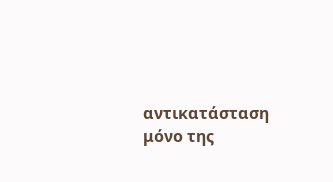αντικατάσταση μόνο της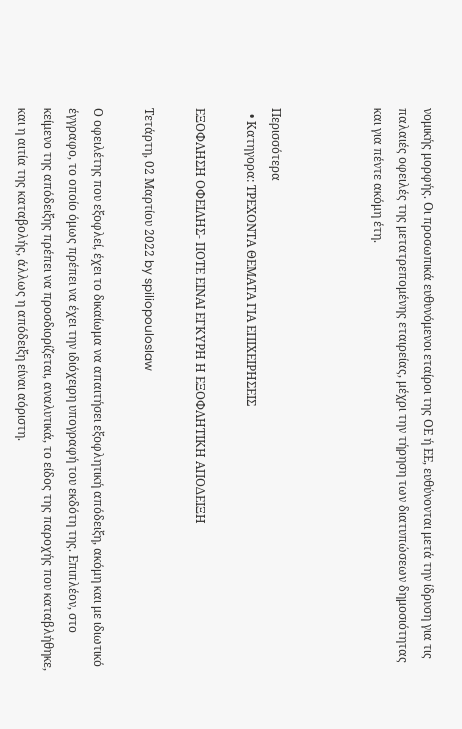νομικής μορφής. Οι προσωπικά ευθυνόμενοι εταίροι της ΟΕ ή ΕΕ, ευθύνονται μετά την ίδρυση για τις παλαιές οφειλές της μετατρεπομένης εταιρείας, μέχρι την τήρηση των διατυπώσεων δημοσιότητας και για πέντε ακόμη έτη.



Περισσότερα
  • Κατηγορα: ΤΡΕΧΟΝΤΑ ΘΕΜΑΤΑ ΓΙΑ ΕΠΙΧΕΙΡΗΣΕΙΣ

ΕΞΟΦΛΗΣΗ ΟΦΕΙΛΗΣ- ΠΟΤΕ ΕΙΝΑΙ ΕΓΚΥΡΗ Η ΕΞΟΦΛΗΤΙΚΗ ΑΠΟΔΕΙΞΗ

Τετάρτη, 02 Μαρτίου 2022 by spiliopouloslaw

Ο οφειλέτης που εξοφλεί, έχει το δικαίωμα να απαιτήσει εξοφλητική απόδειξη, ακόμη και με ιδιωτικό έγγραφο, το οποίο όμως πρέπει να έχει την ιδιόχειρη υπογραφή του εκδότη της. Επιπλέον, στο κείμενο της απόδειξης πρέπει να προσδιορίζεται, αναλυτικά, το είδος της παροχής που καταβλήθηκε, και η αιτία της καταβολής, άλλως η απόδειξη είναι αόριστη.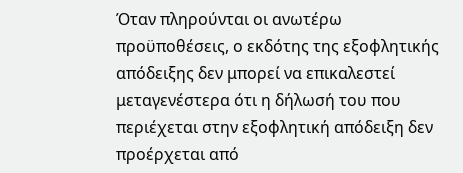Όταν πληρούνται οι ανωτέρω προϋποθέσεις, ο εκδότης της εξοφλητικής απόδειξης δεν μπορεί να επικαλεστεί μεταγενέστερα ότι η δήλωσή του που περιέχεται στην εξοφλητική απόδειξη δεν προέρχεται από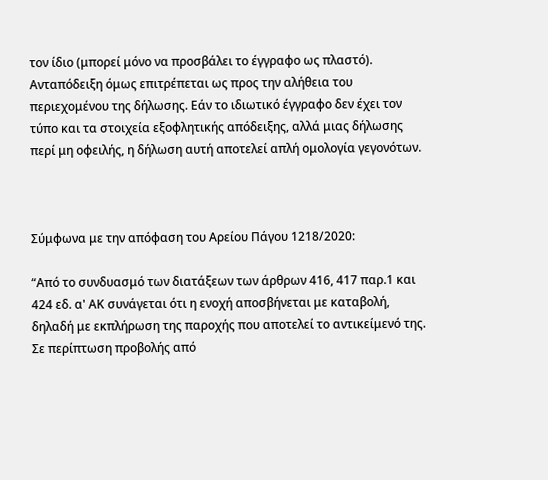τον ίδιο (μπορεί μόνο να προσβάλει το έγγραφο ως πλαστό). Ανταπόδειξη όμως επιτρέπεται ως προς την αλήθεια του περιεχομένου της δήλωσης. Εάν το ιδιωτικό έγγραφο δεν έχει τον τύπο και τα στοιχεία εξοφλητικής απόδειξης, αλλά μιας δήλωσης περί μη οφειλής, η δήλωση αυτή αποτελεί απλή ομολογία γεγονότων.



Σύμφωνα με την απόφαση του Αρείου Πάγου 1218/2020:

“Από το συνδυασμό των διατάξεων των άρθρων 416, 417 παρ.1 και 424 εδ. α' ΑΚ συνάγεται ότι η ενοχή αποσβήνεται με καταβολή, δηλαδή με εκπλήρωση της παροχής που αποτελεί το αντικείμενό της. Σε περίπτωση προβολής από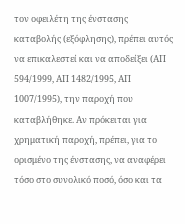τον οφειλέτη της ένστασης καταβολής (εξόφλησης), πρέπει αυτός να επικαλεστεί και να αποδείξει (ΑΠ 594/1999, ΑΠ 1482/1995, ΑΠ 1007/1995), την παροχή που καταβλήθηκε. Αν πρόκειται για χρηματική παροχή, πρέπει, για το ορισμένο της ένστασης, να αναφέρει τόσο στο συνολικό ποσό, όσο και τα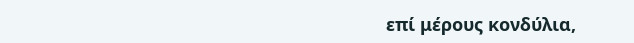επί μέρους κονδύλια,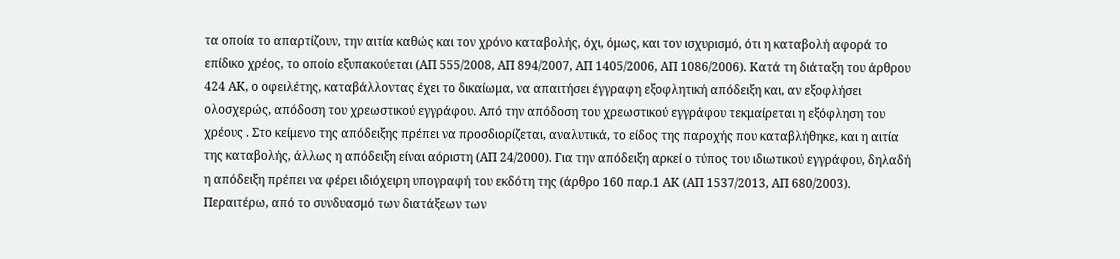τα οποία το απαρτίζουν, την αιτία καθώς και τον χρόνο καταβολής, όχι, όμως, και τον ισχυρισμό, ότι η καταβολή αφορά το επίδικο χρέος, το οποίο εξυπακούεται (ΑΠ 555/2008, ΑΠ 894/2007, ΑΠ 1405/2006, ΑΠ 1086/2006). Κατά τη διάταξη του άρθρου 424 ΑΚ, ο οφειλέτης, καταβάλλοντας έχει το δικαίωμα, να απαιτήσει έγγραφη εξοφλητική απόδειξη και, αν εξοφλήσει ολοσχερώς, απόδοση του χρεωστικού εγγράφου. Από την απόδοση του χρεωστικού εγγράφου τεκμαίρεται η εξόφληση του χρέους . Στο κείμενο της απόδειξης πρέπει να προσδιορίζεται, αναλυτικά, το είδος της παροχής που καταβλήθηκε, και η αιτία της καταβολής, άλλως η απόδειξη είναι αόριστη (ΑΠ 24/2000). Για την απόδειξη αρκεί ο τύπος του ιδιωτικού εγγράφου, δηλαδή η απόδειξη πρέπει να φέρει ιδιόχειρη υπογραφή του εκδότη της (άρθρο 160 παρ.1 ΑΚ (ΑΠ 1537/2013, ΑΠ 680/2003). Περαιτέρω, από το συνδυασμό των διατάξεων των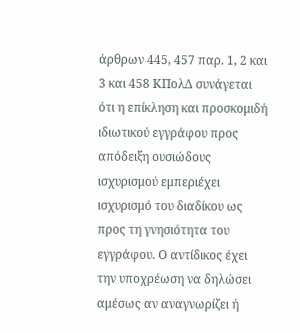άρθρων 445, 457 παρ. 1, 2 και 3 και 458 ΚΠολΔ συνάγεται ότι η επίκληση και προσκομιδή ιδιωτικού εγγράφου προς απόδειξη ουσιώδους ισχυρισμού εμπεριέχει ισχυρισμό του διαδίκου ως προς τη γνησιότητα του εγγράφου. Ο αντίδικος έχει την υποχρέωση να δηλώσει αμέσως αν αναγνωρίζει ή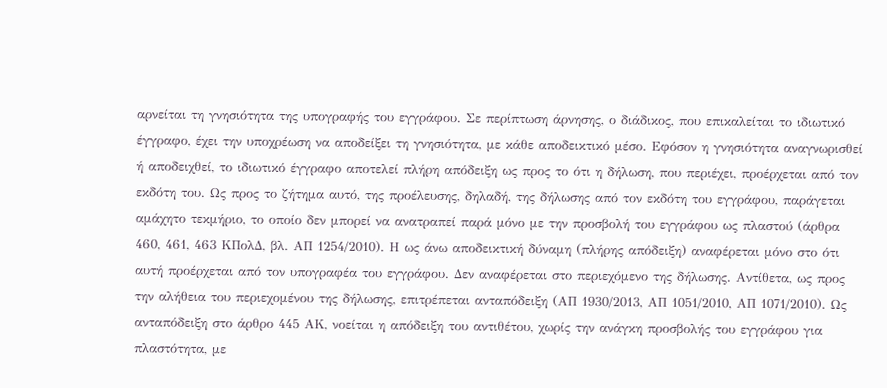αρνείται τη γνησιότητα της υπογραφής του εγγράφου. Σε περίπτωση άρνησης, ο διάδικος, που επικαλείται το ιδιωτικό έγγραφο, έχει την υποχρέωση να αποδείξει τη γνησιότητα, με κάθε αποδεικτικό μέσο. Εφόσον η γνησιότητα αναγνωρισθεί ή αποδειχθεί, το ιδιωτικό έγγραφο αποτελεί πλήρη απόδειξη ως προς το ότι η δήλωση, που περιέχει, προέρχεται από τον εκδότη του. Ως προς το ζήτημα αυτό, της προέλευσης, δηλαδή, της δήλωσης από τον εκδότη του εγγράφου, παράγεται αμάχητο τεκμήριο, το οποίο δεν μπορεί να ανατραπεί παρά μόνο με την προσβολή του εγγράφου ως πλαστού (άρθρα 460, 461, 463 ΚΠολΔ, βλ. ΑΠ 1254/2010). Η ως άνω αποδεικτική δύναμη (πλήρης απόδειξη) αναφέρεται μόνο στο ότι αυτή προέρχεται από τον υπογραφέα του εγγράφου. Δεν αναφέρεται στο περιεχόμενο της δήλωσης. Αντίθετα, ως προς την αλήθεια του περιεχομένου της δήλωσης, επιτρέπεται ανταπόδειξη (ΑΠ 1930/2013, ΑΠ 1051/2010, ΑΠ 1071/2010). Ως ανταπόδειξη στο άρθρο 445 ΑΚ, νοείται η απόδειξη του αντιθέτου, χωρίς την ανάγκη προσβολής του εγγράφου για πλαστότητα, με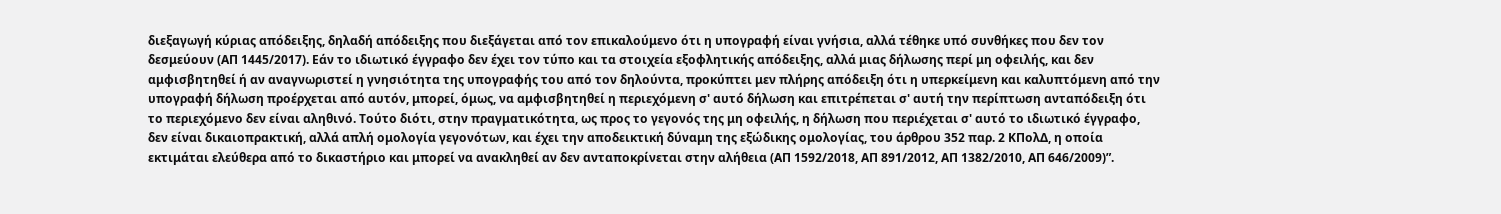διεξαγωγή κύριας απόδειξης, δηλαδή απόδειξης που διεξάγεται από τον επικαλούμενο ότι η υπογραφή είναι γνήσια, αλλά τέθηκε υπό συνθήκες που δεν τον δεσμεύουν (ΑΠ 1445/2017). Εάν το ιδιωτικό έγγραφο δεν έχει τον τύπο και τα στοιχεία εξοφλητικής απόδειξης, αλλά μιας δήλωσης περί μη οφειλής, και δεν αμφισβητηθεί ή αν αναγνωριστεί η γνησιότητα της υπογραφής του από τον δηλούντα, προκύπτει μεν πλήρης απόδειξη ότι η υπερκείμενη και καλυπτόμενη από την υπογραφή δήλωση προέρχεται από αυτόν, μπορεί, όμως, να αμφισβητηθεί η περιεχόμενη σ' αυτό δήλωση και επιτρέπεται σ' αυτή την περίπτωση ανταπόδειξη ότι το περιεχόμενο δεν είναι αληθινό. Τούτο διότι, στην πραγματικότητα, ως προς το γεγονός της μη οφειλής, η δήλωση που περιέχεται σ' αυτό το ιδιωτικό έγγραφο, δεν είναι δικαιοπρακτική, αλλά απλή ομολογία γεγονότων, και έχει την αποδεικτική δύναμη της εξώδικης ομολογίας, του άρθρου 352 παρ. 2 ΚΠολΔ, η οποία εκτιμάται ελεύθερα από το δικαστήριο και μπορεί να ανακληθεί αν δεν ανταποκρίνεται στην αλήθεια (ΑΠ 1592/2018, ΑΠ 891/2012, ΑΠ 1382/2010, ΑΠ 646/2009)”.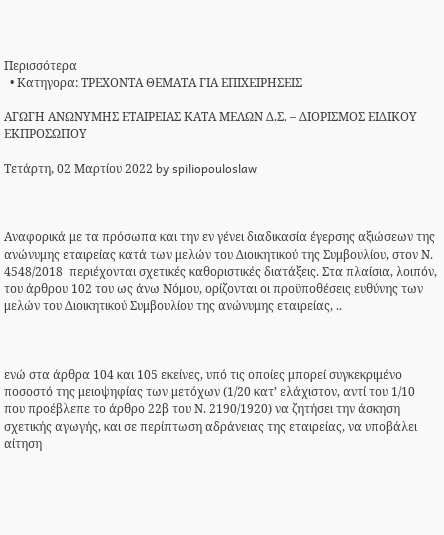Περισσότερα
  • Κατηγορα: ΤΡΕΧΟΝΤΑ ΘΕΜΑΤΑ ΓΙΑ ΕΠΙΧΕΙΡΗΣΕΙΣ

ΑΓΩΓΗ ΑΝΩΝΥΜΗΣ ΕΤΑΙΡΕΙΑΣ ΚΑΤΑ ΜΕΛΩΝ Δ.Σ. – ΔΙΟΡΙΣΜΟΣ ΕΙΔΙΚΟΥ ΕΚΠΡΟΣΩΠΟΥ

Τετάρτη, 02 Μαρτίου 2022 by spiliopouloslaw



Αναφορικά με τα πρόσωπα και την εν γένει διαδικασία έγερσης αξιώσεων της ανώνυμης εταιρείας κατά των μελών του Διοικητικού της Συμβουλίου, στον Ν. 4548/2018  περιέχονται σχετικές καθοριστικές διατάξεις. Στα πλαίσια, λοιπόν,  του άρθρου 102 του ως άνω Νόμου, ορίζονται οι προϋποθέσεις ευθύνης των μελών του Διοικητικού Συμβουλίου της ανώνυμης εταιρείας, ..



ενώ στα άρθρα 104 και 105 εκείνες, υπό τις οποίες μπορεί συγκεκριμένο ποσοστό της μειοψηφίας των μετόχων (1/20 κατ’ ελάχιστον, αντί του 1/10 που προέβλεπε το άρθρο 22β του Ν. 2190/1920) να ζητήσει την άσκηση σχετικής αγωγής, και σε περίπτωση αδράνειας της εταιρείας, να υποβάλει αίτηση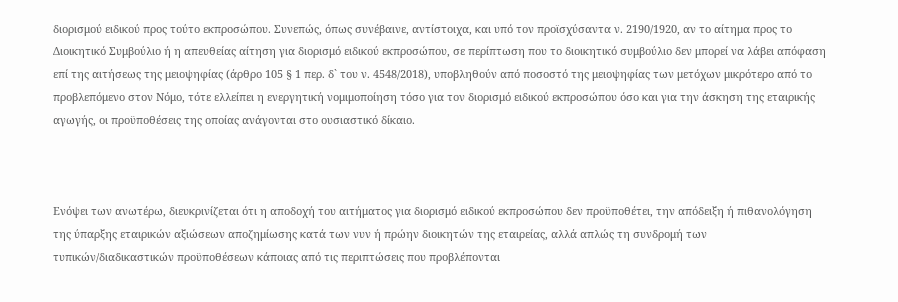διορισμού ειδικού προς τούτο εκπροσώπου. Συνεπώς, όπως συνέβαινε, αντίστοιχα, και υπό τον προϊσχύσαντα ν. 2190/1920, αν το αίτημα προς το Διοικητικό Συμβούλιο ή η απευθείας αίτηση για διορισμό ειδικού εκπροσώπου, σε περίπτωση που το διοικητικό συμβούλιο δεν μπορεί να λάβει απόφαση επί της αιτήσεως της μειοψηφίας (άρθρο 105 § 1 περ. δ` του ν. 4548/2018), υποβληθούν από ποσοστό της μειοψηφίας των μετόχων μικρότερο από το προβλεπόμενο στον Νόμο, τότε ελλείπει η ενεργητική νομιμοποίηση τόσο για τον διορισμό ειδικού εκπροσώπου όσο και για την άσκηση της εταιρικής αγωγής, οι προϋποθέσεις της οποίας ανάγονται στο ουσιαστικό δίκαιο.



Ενόψει των ανωτέρω, διευκρινίζεται ότι η αποδοχή του αιτήματος για διορισμό ειδικού εκπροσώπου δεν προϋποθέτει, την απόδειξη ή πιθανολόγηση της ύπαρξης εταιρικών αξιώσεων αποζημίωσης κατά των νυν ή πρώην διοικητών της εταιρείας, αλλά απλώς τη συνδρομή των τυπικών/διαδικαστικών προϋποθέσεων κάποιας από τις περιπτώσεις που προβλέπονται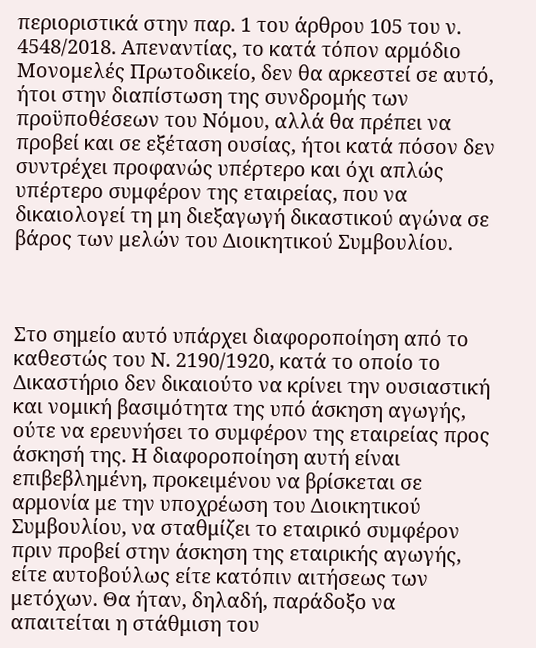περιοριστικά στην παρ. 1 του άρθρου 105 του ν. 4548/2018. Απεναντίας, το κατά τόπον αρμόδιο Μονομελές Πρωτοδικείο, δεν θα αρκεστεί σε αυτό, ήτοι στην διαπίστωση της συνδρομής των προϋποθέσεων του Νόμου, αλλά θα πρέπει να προβεί και σε εξέταση ουσίας, ήτοι κατά πόσον δεν συντρέχει προφανώς υπέρτερο και όχι απλώς υπέρτερο συμφέρον της εταιρείας, που να δικαιολογεί τη μη διεξαγωγή δικαστικού αγώνα σε βάρος των μελών του Διοικητικού Συμβουλίου.



Στο σημείο αυτό υπάρχει διαφοροποίηση από το καθεστώς του Ν. 2190/1920, κατά το οποίο το Δικαστήριο δεν δικαιούτο να κρίνει την ουσιαστική και νομική βασιμότητα της υπό άσκηση αγωγής, ούτε να ερευνήσει το συμφέρον της εταιρείας προς άσκησή της. Η διαφοροποίηση αυτή είναι επιβεβλημένη, προκειμένου να βρίσκεται σε αρμονία με την υποχρέωση του Διοικητικού Συμβουλίου, να σταθμίζει το εταιρικό συμφέρον πριν προβεί στην άσκηση της εταιρικής αγωγής, είτε αυτοβούλως είτε κατόπιν αιτήσεως των μετόχων. Θα ήταν, δηλαδή, παράδοξο να απαιτείται η στάθμιση του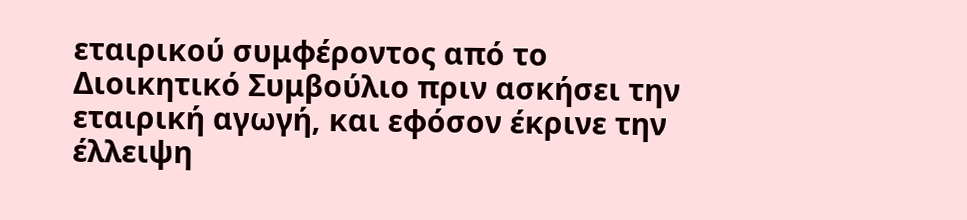εταιρικού συμφέροντος από το Διοικητικό Συμβούλιο πριν ασκήσει την εταιρική αγωγή, και εφόσον έκρινε την έλλειψη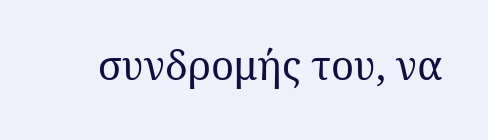συνδρομής του, να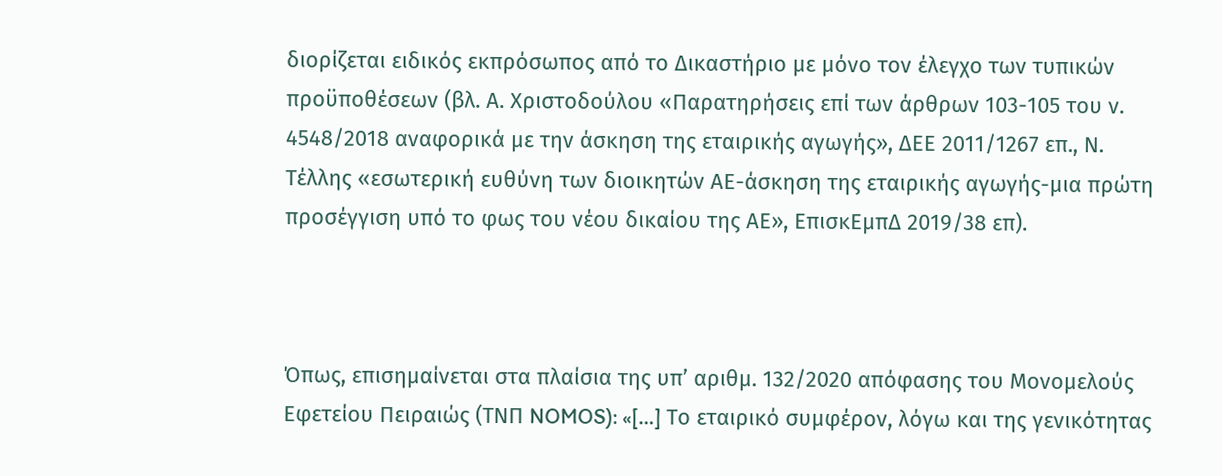διορίζεται ειδικός εκπρόσωπος από το Δικαστήριο με μόνο τον έλεγχο των τυπικών προϋποθέσεων (βλ. Α. Χριστοδούλου «Παρατηρήσεις επί των άρθρων 103-105 του ν. 4548/2018 αναφορικά με την άσκηση της εταιρικής αγωγής», ΔΕΕ 2011/1267 επ., Ν. Τέλλης «εσωτερική ευθύνη των διοικητών ΑΕ-άσκηση της εταιρικής αγωγής-μια πρώτη προσέγγιση υπό το φως του νέου δικαίου της ΑΕ», ΕπισκΕμπΔ 2019/38 επ).



Όπως, επισημαίνεται στα πλαίσια της υπ’ αριθμ. 132/2020 απόφασης του Μονομελούς Εφετείου Πειραιώς (ΤΝΠ NOMOS): «[…] Το εταιρικό συμφέρον, λόγω και της γενικότητας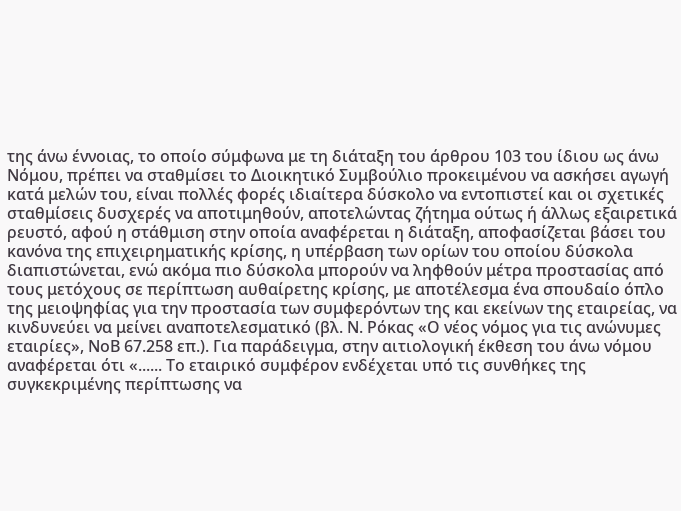της άνω έννοιας, το οποίο σύμφωνα με τη διάταξη του άρθρου 103 του ίδιου ως άνω Νόμου, πρέπει να σταθμίσει το Διοικητικό Συμβούλιο προκειμένου να ασκήσει αγωγή κατά μελών του, είναι πολλές φορές ιδιαίτερα δύσκολο να εντοπιστεί και οι σχετικές σταθμίσεις δυσχερές να αποτιμηθούν, αποτελώντας ζήτημα ούτως ή άλλως εξαιρετικά ρευστό, αφού η στάθμιση στην οποία αναφέρεται η διάταξη, αποφασίζεται βάσει του κανόνα της επιχειρηματικής κρίσης, η υπέρβαση των ορίων του οποίου δύσκολα διαπιστώνεται, ενώ ακόμα πιο δύσκολα μπορούν να ληφθούν μέτρα προστασίας από τους μετόχους σε περίπτωση αυθαίρετης κρίσης, με αποτέλεσμα ένα σπουδαίο όπλο της μειοψηφίας για την προστασία των συμφερόντων της και εκείνων της εταιρείας, να κινδυνεύει να μείνει αναποτελεσματικό (βλ. Ν. Ρόκας «Ο νέος νόμος για τις ανώνυμες εταιρίες», ΝοΒ 67.258 επ.). Για παράδειγμα, στην αιτιολογική έκθεση του άνω νόμου αναφέρεται ότι «...... Το εταιρικό συμφέρον ενδέχεται υπό τις συνθήκες της συγκεκριμένης περίπτωσης να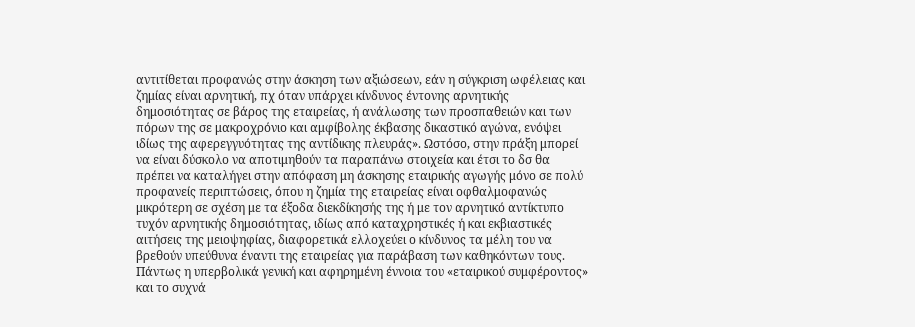αντιτίθεται προφανώς στην άσκηση των αξιώσεων, εάν η σύγκριση ωφέλειας και ζημίας είναι αρνητική, πχ όταν υπάρχει κίνδυνος έντονης αρνητικής δημοσιότητας σε βάρος της εταιρείας, ή ανάλωσης των προσπαθειών και των πόρων της σε μακροχρόνιο και αμφίβολης έκβασης δικαστικό αγώνα, ενόψει ιδίως της αφερεγγυότητας της αντίδικης πλευράς». Ωστόσο, στην πράξη μπορεί να είναι δύσκολο να αποτιμηθούν τα παραπάνω στοιχεία και έτσι το δσ θα πρέπει να καταλήγει στην απόφαση μη άσκησης εταιρικής αγωγής μόνο σε πολύ προφανείς περιπτώσεις, όπου η ζημία της εταιρείας είναι οφθαλμοφανώς μικρότερη σε σχέση με τα έξοδα διεκδίκησής της ή με τον αρνητικό αντίκτυπο τυχόν αρνητικής δημοσιότητας, ιδίως από καταχρηστικές ή και εκβιαστικές αιτήσεις της μειοψηφίας, διαφορετικά ελλοχεύει ο κίνδυνος τα μέλη του να βρεθούν υπεύθυνα έναντι της εταιρείας για παράβαση των καθηκόντων τους. Πάντως η υπερβολικά γενική και αφηρημένη έννοια του «εταιρικού συμφέροντος» και το συχνά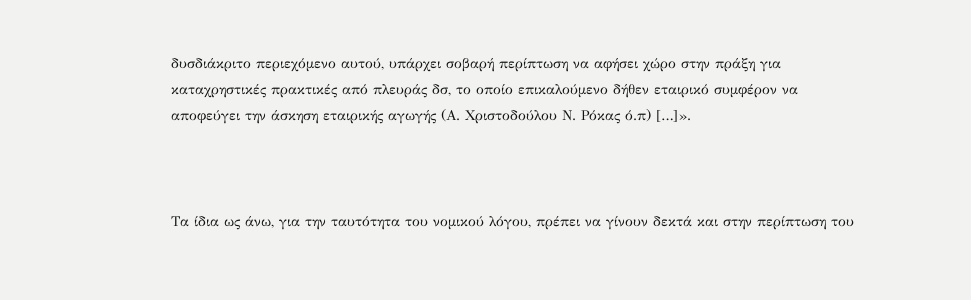δυσδιάκριτο περιεχόμενο αυτού, υπάρχει σοβαρή περίπτωση να αφήσει χώρο στην πράξη για καταχρηστικές πρακτικές από πλευράς δσ, το οποίο επικαλούμενο δήθεν εταιρικό συμφέρον να αποφεύγει την άσκηση εταιρικής αγωγής (Α. Χριστοδούλου Ν. Ρόκας ό.π) […]».



Τα ίδια ως άνω, για την ταυτότητα του νομικού λόγου, πρέπει να γίνουν δεκτά και στην περίπτωση του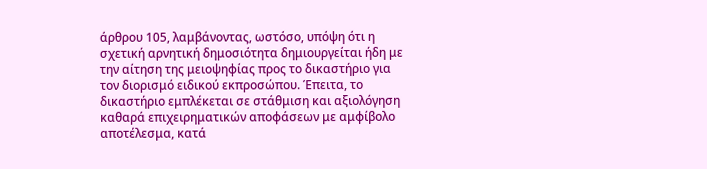άρθρου 105, λαμβάνοντας, ωστόσο, υπόψη ότι η σχετική αρνητική δημοσιότητα δημιουργείται ήδη με την αίτηση της μειοψηφίας προς το δικαστήριο για τον διορισμό ειδικού εκπροσώπου. Έπειτα, το δικαστήριο εμπλέκεται σε στάθμιση και αξιολόγηση καθαρά επιχειρηματικών αποφάσεων με αμφίβολο αποτέλεσμα, κατά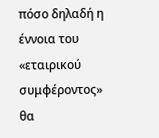πόσο δηλαδή η έννοια του «εταιρικού συμφέροντος» θα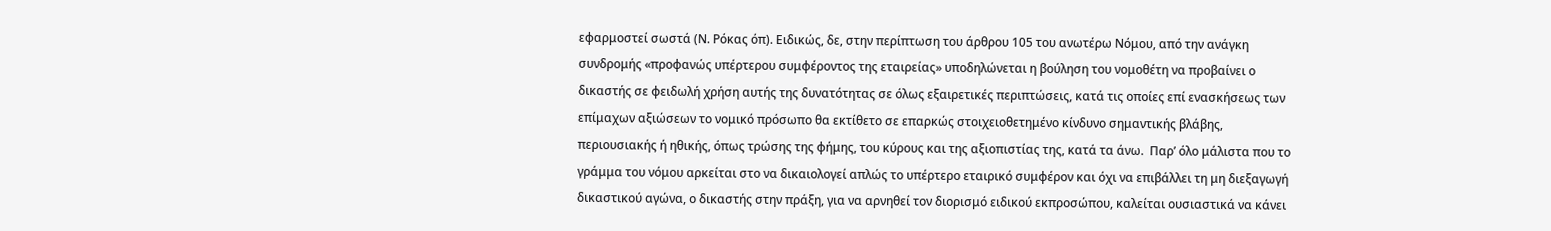εφαρμοστεί σωστά (Ν. Ρόκας όπ). Ειδικώς, δε, στην περίπτωση του άρθρου 105 του ανωτέρω Νόμου, από την ανάγκη συνδρομής «προφανώς υπέρτερου συμφέροντος της εταιρείας» υποδηλώνεται η βούληση του νομοθέτη να προβαίνει ο δικαστής σε φειδωλή χρήση αυτής της δυνατότητας σε όλως εξαιρετικές περιπτώσεις, κατά τις οποίες επί ενασκήσεως των επίμαχων αξιώσεων το νομικό πρόσωπο θα εκτίθετο σε επαρκώς στοιχειοθετημένο κίνδυνο σημαντικής βλάβης, περιουσιακής ή ηθικής, όπως τρώσης της φήμης, του κύρους και της αξιοπιστίας της, κατά τα άνω.  Παρ’ όλο μάλιστα που το γράμμα του νόμου αρκείται στο να δικαιολογεί απλώς το υπέρτερο εταιρικό συμφέρον και όχι να επιβάλλει τη μη διεξαγωγή δικαστικού αγώνα, ο δικαστής στην πράξη, για να αρνηθεί τον διορισμό ειδικού εκπροσώπου, καλείται ουσιαστικά να κάνει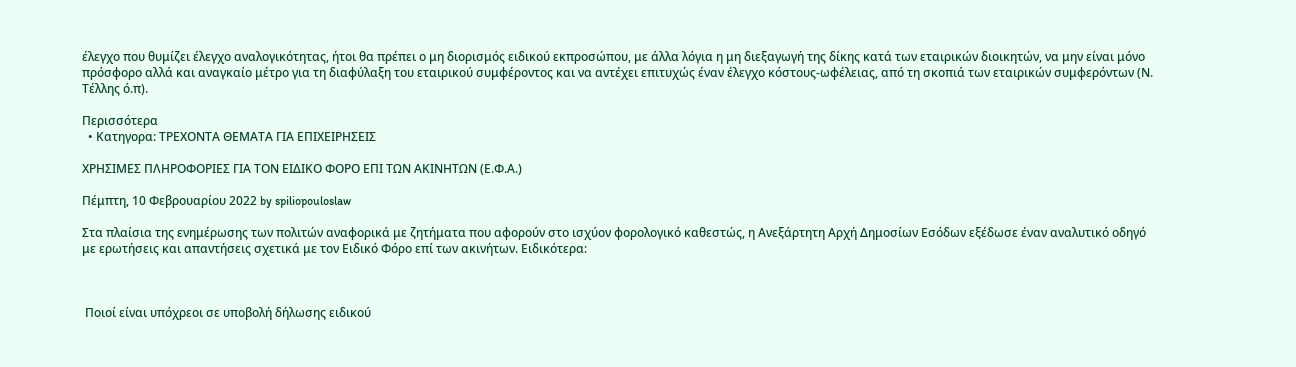έλεγχο που θυμίζει έλεγχο αναλογικότητας, ήτοι θα πρέπει ο μη διορισμός ειδικού εκπροσώπου, με άλλα λόγια η μη διεξαγωγή της δίκης κατά των εταιρικών διοικητών, να μην είναι μόνο πρόσφορο αλλά και αναγκαίο μέτρο για τη διαφύλαξη του εταιρικού συμφέροντος και να αντέχει επιτυχώς έναν έλεγχο κόστους-ωφέλειας, από τη σκοπιά των εταιρικών συμφερόντων (Ν. Τέλλης ό.π).

Περισσότερα
  • Κατηγορα: ΤΡΕΧΟΝΤΑ ΘΕΜΑΤΑ ΓΙΑ ΕΠΙΧΕΙΡΗΣΕΙΣ

ΧΡΗΣΙΜΕΣ ΠΛΗΡΟΦΟΡΙΕΣ ΓΙΑ ΤΟΝ ΕΙΔΙΚΟ ΦΟΡΟ ΕΠΙ ΤΩΝ ΑΚΙΝΗΤΩΝ (Ε.Φ.Α.)

Πέμπτη, 10 Φεβρουαρίου 2022 by spiliopouloslaw

Στα πλαίσια της ενημέρωσης των πολιτών αναφορικά με ζητήματα που αφορούν στο ισχύον φορολογικό καθεστώς, η Ανεξάρτητη Αρχή Δημοσίων Εσόδων εξέδωσε έναν αναλυτικό οδηγό με ερωτήσεις και απαντήσεις σχετικά με τον Ειδικό Φόρο επί των ακινήτων. Ειδικότερα:



 Ποιοί είναι υπόχρεοι σε υποβολή δήλωσης ειδικού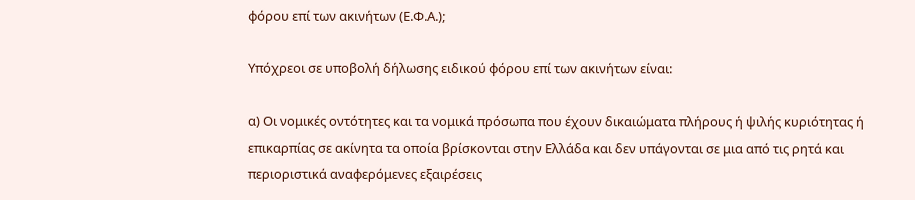φόρου επί των ακινήτων (Ε.Φ.Α.);

Υπόχρεοι σε υποβολή δήλωσης ειδικού φόρου επί των ακινήτων είναι:

α) Οι νομικές οντότητες και τα νομικά πρόσωπα που έχουν δικαιώματα πλήρους ή ψιλής κυριότητας ή επικαρπίας σε ακίνητα τα οποία βρίσκονται στην Ελλάδα και δεν υπάγονται σε μια από τις ρητά και περιοριστικά αναφερόμενες εξαιρέσεις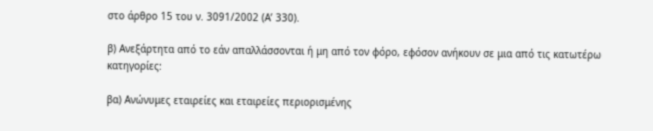στο άρθρο 15 του ν. 3091/2002 (Α’ 330).

β) Ανεξάρτητα από το εάν απαλλάσσονται ή μη από τον φόρο, εφόσον ανήκουν σε μια από τις κατωτέρω κατηγορίες:

βα) Ανώνυμες εταιρείες και εταιρείες περιορισμένης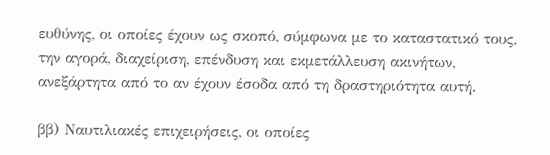ευθύνης, οι οποίες έχουν ως σκοπό, σύμφωνα με το καταστατικό τους, την αγορά, διαχείριση, επένδυση και εκμετάλλευση ακινήτων, ανεξάρτητα από το αν έχουν έσοδα από τη δραστηριότητα αυτή.

ββ) Ναυτιλιακές επιχειρήσεις, οι οποίες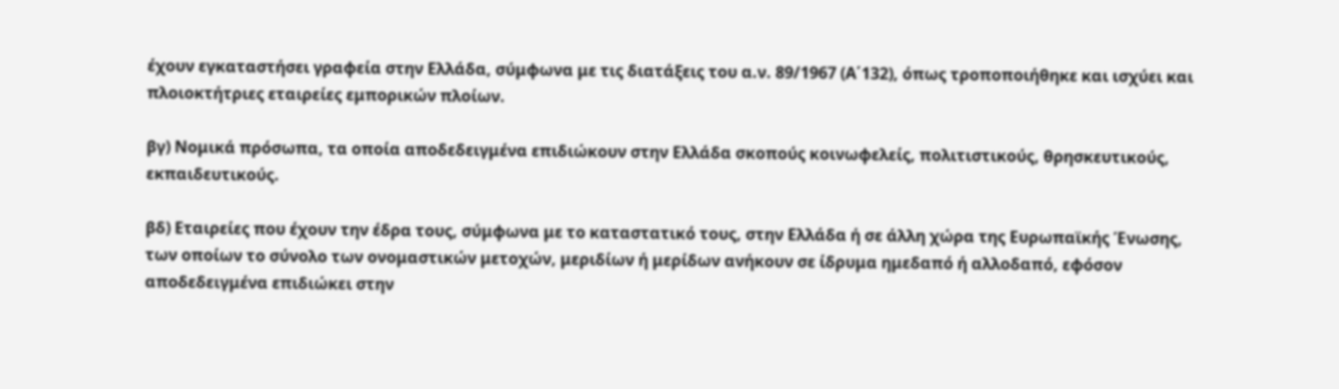έχουν εγκαταστήσει γραφεία στην Ελλάδα, σύμφωνα με τις διατάξεις του α.ν. 89/1967 (Α΄132), όπως τροποποιήθηκε και ισχύει και πλοιοκτήτριες εταιρείες εμπορικών πλοίων.

βγ) Νομικά πρόσωπα, τα οποία αποδεδειγμένα επιδιώκουν στην Ελλάδα σκοπούς κοινωφελείς, πολιτιστικούς, θρησκευτικούς, εκπαιδευτικούς.

βδ) Εταιρείες που έχουν την έδρα τους, σύμφωνα με το καταστατικό τους, στην Ελλάδα ή σε άλλη χώρα της Ευρωπαϊκής Ένωσης, των οποίων το σύνολο των ονομαστικών μετοχών, μεριδίων ή μερίδων ανήκουν σε ίδρυμα ημεδαπό ή αλλοδαπό, εφόσον αποδεδειγμένα επιδιώκει στην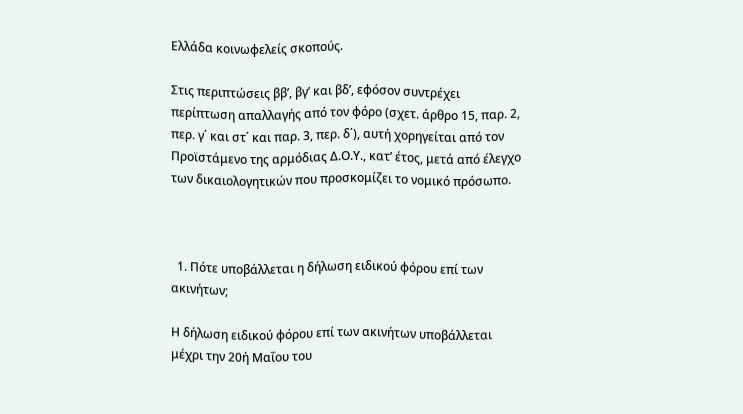Ελλάδα κοινωφελείς σκοπούς.

Στις περιπτώσεις ββ’, βγ’ και βδ’, εφόσον συντρέχει περίπτωση απαλλαγής από τον φόρο (σχετ. άρθρο 15, παρ. 2, περ. γ΄ και στ΄ και παρ. 3, περ. δ΄), αυτή χορηγείται από τον Προϊστάμενο της αρμόδιας Δ.Ο.Υ., κατ’ έτος, μετά από έλεγχο των δικαιολογητικών που προσκομίζει το νομικό πρόσωπο.



  1. Πότε υποβάλλεται η δήλωση ειδικού φόρου επί των ακινήτων;

Η δήλωση ειδικού φόρου επί των ακινήτων υποβάλλεται μέχρι την 20ή Μαΐου του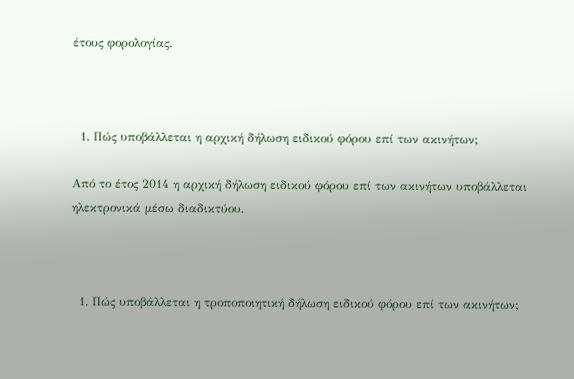έτους φορολογίας.



  1. Πώς υποβάλλεται η αρχική δήλωση ειδικού φόρου επί των ακινήτων;

Από το έτος 2014 η αρχική δήλωση ειδικού φόρου επί των ακινήτων υποβάλλεται ηλεκτρονικά μέσω διαδικτύου.



  1. Πώς υποβάλλεται η τροποποιητική δήλωση ειδικού φόρου επί των ακινήτων;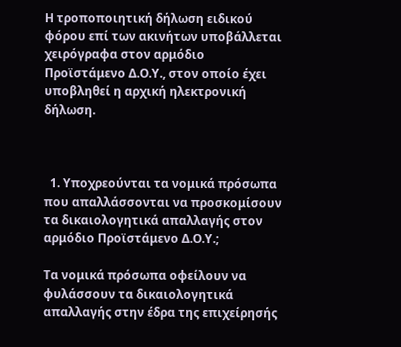Η τροποποιητική δήλωση ειδικού φόρου επί των ακινήτων υποβάλλεται χειρόγραφα στον αρμόδιο Προϊστάμενο Δ.Ο.Υ., στον οποίο έχει υποβληθεί η αρχική ηλεκτρονική δήλωση.



  1. Υποχρεούνται τα νομικά πρόσωπα που απαλλάσσονται να προσκομίσουν τα δικαιολογητικά απαλλαγής στον αρμόδιο Προϊστάμενο Δ.Ο.Υ.;

Τα νομικά πρόσωπα οφείλουν να φυλάσσουν τα δικαιολογητικά απαλλαγής στην έδρα της επιχείρησής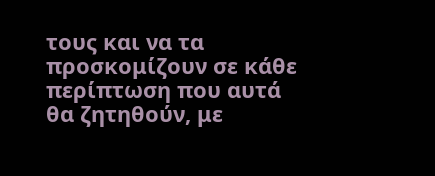τους και να τα προσκομίζουν σε κάθε περίπτωση που αυτά θα ζητηθούν, με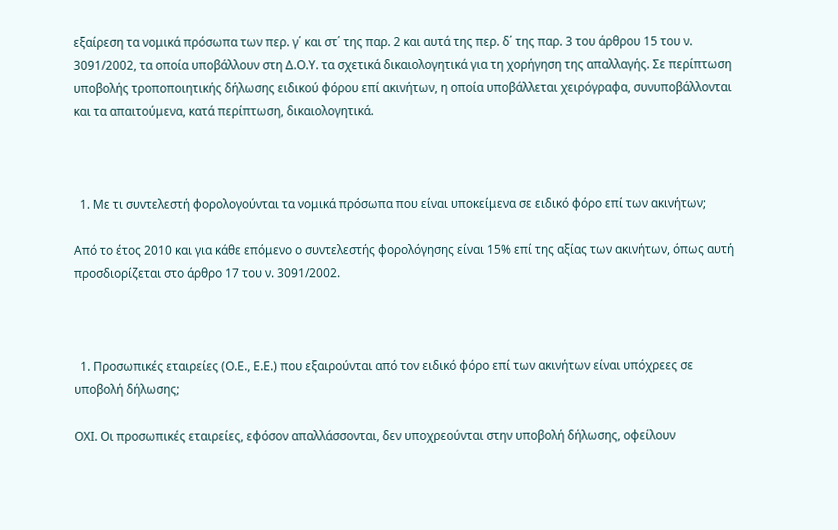εξαίρεση τα νομικά πρόσωπα των περ. γ΄ και στ΄ της παρ. 2 και αυτά της περ. δ΄ της παρ. 3 του άρθρου 15 του ν. 3091/2002, τα οποία υποβάλλουν στη Δ.Ο.Υ. τα σχετικά δικαιολογητικά για τη χορήγηση της απαλλαγής. Σε περίπτωση υποβολής τροποποιητικής δήλωσης ειδικού φόρου επί ακινήτων, η οποία υποβάλλεται χειρόγραφα, συνυποβάλλονται και τα απαιτούμενα, κατά περίπτωση, δικαιολογητικά.



  1. Με τι συντελεστή φορολογούνται τα νομικά πρόσωπα που είναι υποκείμενα σε ειδικό φόρο επί των ακινήτων;

Από το έτος 2010 και για κάθε επόμενο ο συντελεστής φορολόγησης είναι 15% επί της αξίας των ακινήτων, όπως αυτή προσδιορίζεται στο άρθρο 17 του ν. 3091/2002.



  1. Προσωπικές εταιρείες (Ο.Ε., Ε.Ε.) που εξαιρούνται από τον ειδικό φόρο επί των ακινήτων είναι υπόχρεες σε υποβολή δήλωσης;

ΟΧΙ. Οι προσωπικές εταιρείες, εφόσον απαλλάσσονται, δεν υποχρεούνται στην υποβολή δήλωσης, οφείλουν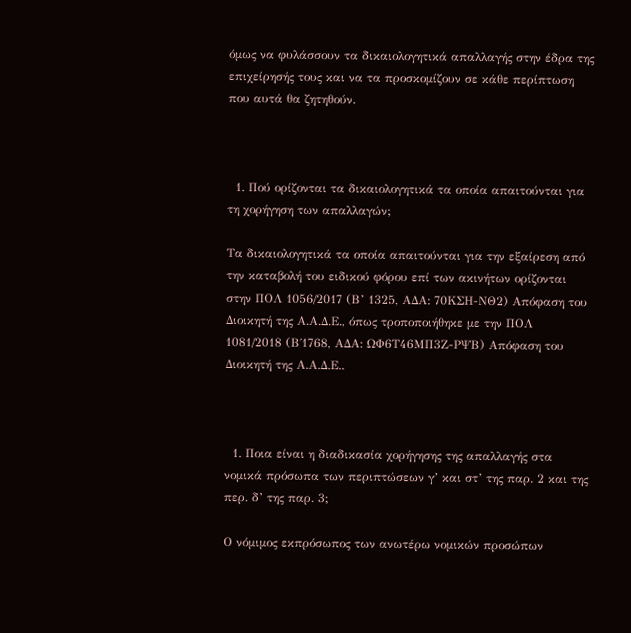όμως να φυλάσσουν τα δικαιολογητικά απαλλαγής στην έδρα της επιχείρησής τους και να τα προσκομίζουν σε κάθε περίπτωση που αυτά θα ζητηθούν.



  1. Πού ορίζονται τα δικαιολογητικά τα οποία απαιτούνται για τη χορήγηση των απαλλαγών;

Τα δικαιολογητικά τα οποία απαιτούνται για την εξαίρεση από την καταβολή του ειδικού φόρου επί των ακινήτων ορίζονται στην ΠΟΛ 1056/2017 (Β’ 1325, ΑΔΑ: 70ΚΣΗ-ΝΘ2) Απόφαση του Διοικητή της Α.Α.Δ.Ε., όπως τροποποιήθηκε με την ΠΟΛ 1081/2018 (Β΄1768, ΑΔΑ: ΩΦ6Τ46ΜΠ3Ζ-ΡΨΒ) Απόφαση του Διοικητή της Α.Α.Δ.Ε..



  1. Ποια είναι η διαδικασία χορήγησης της απαλλαγής στα νομικά πρόσωπα των περιπτώσεων γ’ και στ’ της παρ. 2 και της περ. δ’ της παρ. 3;

Ο νόμιμος εκπρόσωπος των ανωτέρω νομικών προσώπων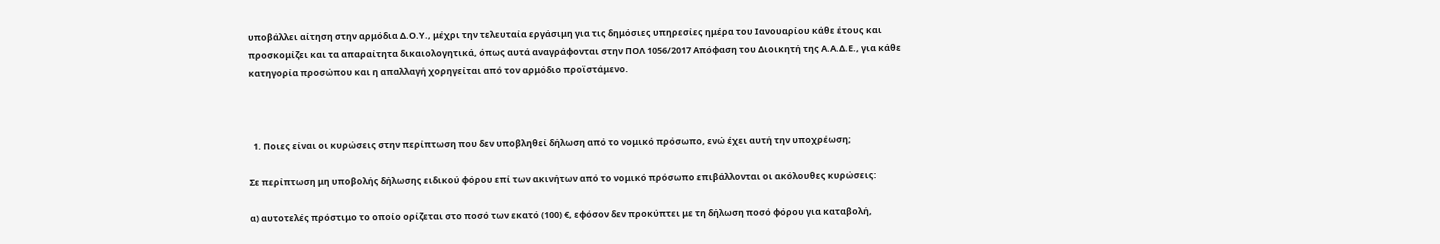υποβάλλει αίτηση στην αρμόδια Δ.Ο.Υ., μέχρι την τελευταία εργάσιμη για τις δημόσιες υπηρεσίες ημέρα του Ιανουαρίου κάθε έτους και προσκομίζει και τα απαραίτητα δικαιολογητικά, όπως αυτά αναγράφονται στην ΠΟΛ 1056/2017 Απόφαση του Διοικητή της Α.Α.Δ.Ε., για κάθε κατηγορία προσώπου και η απαλλαγή χορηγείται από τον αρμόδιο προϊστάμενο.



  1. Ποιες είναι οι κυρώσεις στην περίπτωση που δεν υποβληθεί δήλωση από το νομικό πρόσωπο, ενώ έχει αυτή την υποχρέωση;

Σε περίπτωση μη υποβολής δήλωσης ειδικού φόρου επί των ακινήτων από το νομικό πρόσωπο επιβάλλονται οι ακόλουθες κυρώσεις:

α) αυτοτελές πρόστιμο το οποίο ορίζεται στο ποσό των εκατό (100) €, εφόσον δεν προκύπτει με τη δήλωση ποσό φόρου για καταβολή,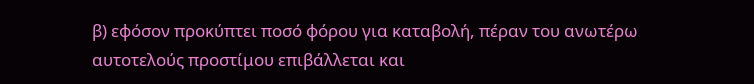β) εφόσον προκύπτει ποσό φόρου για καταβολή, πέραν του ανωτέρω αυτοτελούς προστίμου επιβάλλεται και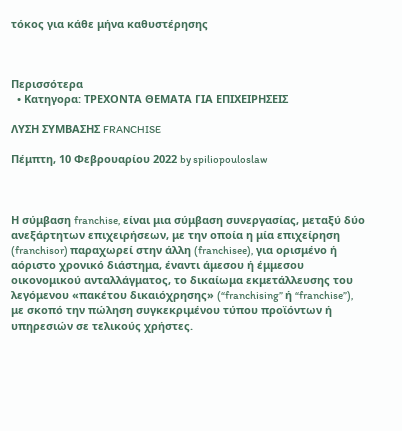τόκος για κάθε μήνα καθυστέρησης



Περισσότερα
  • Κατηγορα: ΤΡΕΧΟΝΤΑ ΘΕΜΑΤΑ ΓΙΑ ΕΠΙΧΕΙΡΗΣΕΙΣ

ΛΥΣΗ ΣΥΜΒΑΣΗΣ FRANCHISE

Πέμπτη, 10 Φεβρουαρίου 2022 by spiliopouloslaw



Η σύμβαση franchise, είναι μια σύμβαση συνεργασίας, μεταξύ δύο ανεξάρτητων επιχειρήσεων, με την οποία η μία επιχείρηση (franchisor) παραχωρεί στην άλλη (franchisee), για ορισμένο ή αόριστο χρονικό διάστημα, έναντι άμεσου ή έμμεσου οικονομικού ανταλλάγματος, το δικαίωμα εκμετάλλευσης του λεγόμενου «πακέτου δικαιόχρησης» (“franchising” ή “franchise”), με σκοπό την πώληση συγκεκριμένου τύπου προϊόντων ή υπηρεσιών σε τελικούς χρήστες.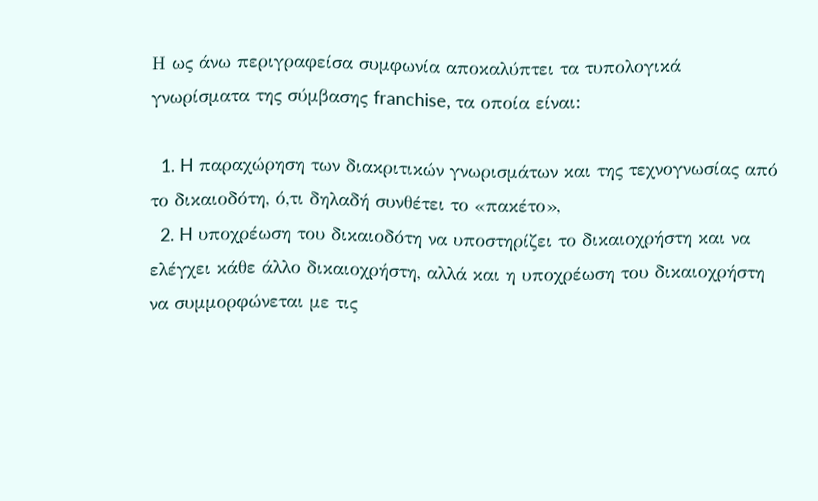Η ως άνω περιγραφείσα συμφωνία αποκαλύπτει τα τυπολογικά γνωρίσματα της σύμβασης franchise, τα οποία είναι:

  1. H παραχώρηση των διακριτικών γνωρισμάτων και της τεχνογνωσίας από το δικαιοδότη, ό,τι δηλαδή συνθέτει το «πακέτο»,
  2. H υποχρέωση του δικαιοδότη να υποστηρίζει το δικαιοχρήστη και να ελέγχει κάθε άλλο δικαιοχρήστη, αλλά και η υποχρέωση του δικαιοχρήστη να συμμορφώνεται με τις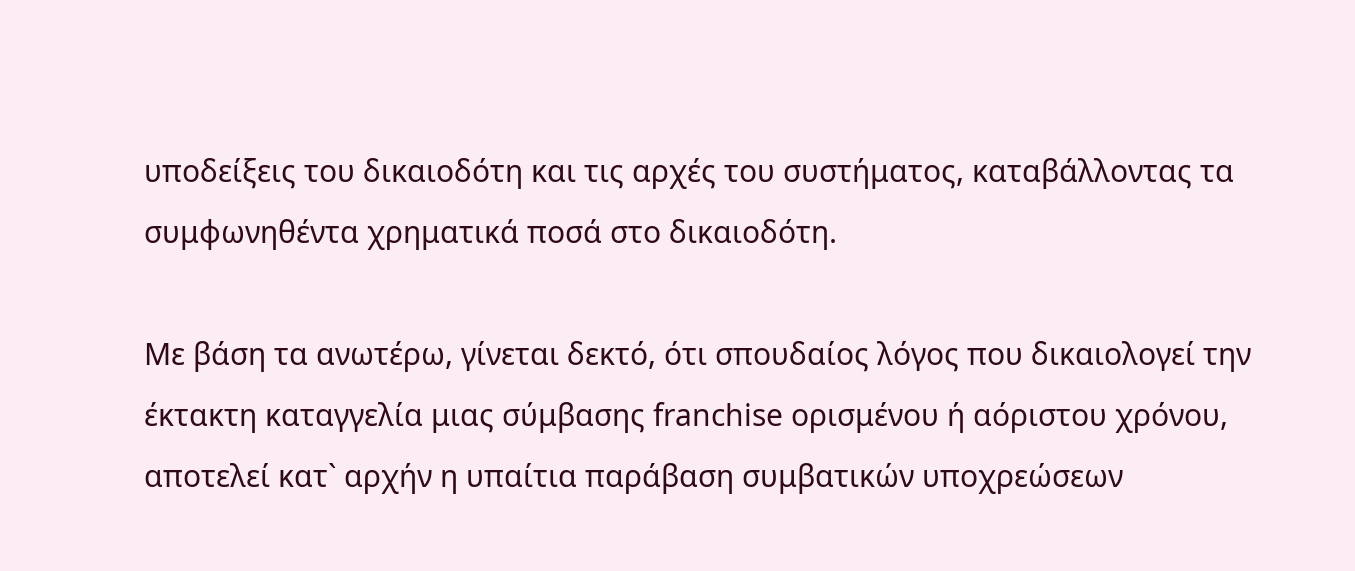υποδείξεις του δικαιοδότη και τις αρχές του συστήματος, καταβάλλοντας τα συμφωνηθέντα χρηματικά ποσά στο δικαιοδότη.

Με βάση τα ανωτέρω, γίνεται δεκτό, ότι σπουδαίος λόγος που δικαιολογεί την έκτακτη καταγγελία μιας σύμβασης franchise ορισμένου ή αόριστου χρόνου, αποτελεί κατ` αρχήν η υπαίτια παράβαση συμβατικών υποχρεώσεων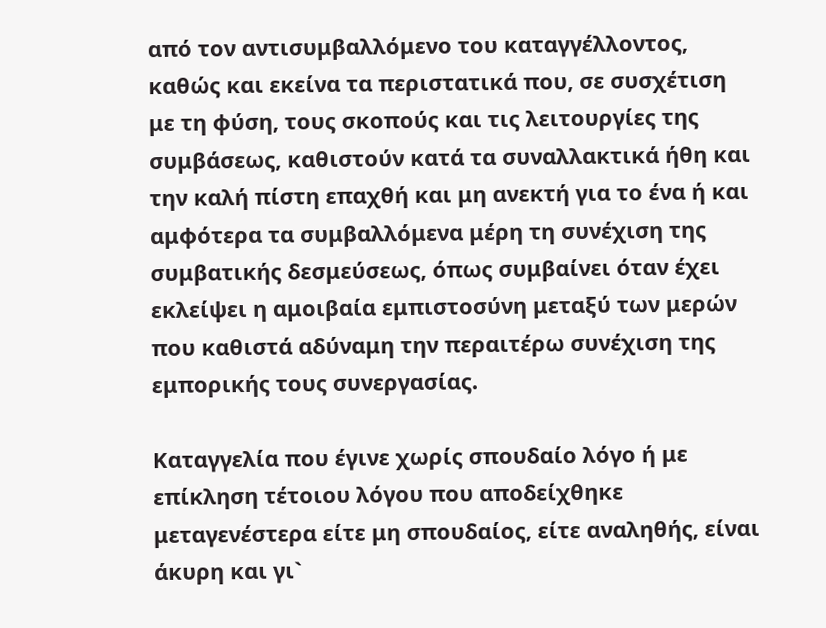από τον αντισυμβαλλόμενο του καταγγέλλοντος, καθώς και εκείνα τα περιστατικά που, σε συσχέτιση με τη φύση, τους σκοπούς και τις λειτουργίες της συμβάσεως, καθιστούν κατά τα συναλλακτικά ήθη και την καλή πίστη επαχθή και μη ανεκτή για το ένα ή και αμφότερα τα συμβαλλόμενα μέρη τη συνέχιση της συμβατικής δεσμεύσεως, όπως συμβαίνει όταν έχει εκλείψει η αμοιβαία εμπιστοσύνη μεταξύ των μερών που καθιστά αδύναμη την περαιτέρω συνέχιση της εμπορικής τους συνεργασίας.

Καταγγελία που έγινε χωρίς σπουδαίο λόγο ή με επίκληση τέτοιου λόγου που αποδείχθηκε μεταγενέστερα είτε μη σπουδαίος, είτε αναληθής, είναι άκυρη και γι`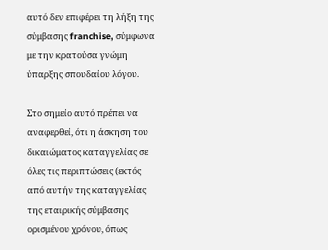αυτό δεν επιφέρει τη λήξη της σύμβασης franchise, σύμφωνα με την κρατούσα γνώμη ύπαρξης σπουδαίου λόγου.

Στο σημείο αυτό πρέπει να αναφερθεί, ότι η άσκηση του δικαιώματος καταγγελίας σε όλες τις περιπτώσεις (εκτός από αυτήν της καταγγελίας της εταιρικής σύμβασης ορισμένου χρόνου, όπως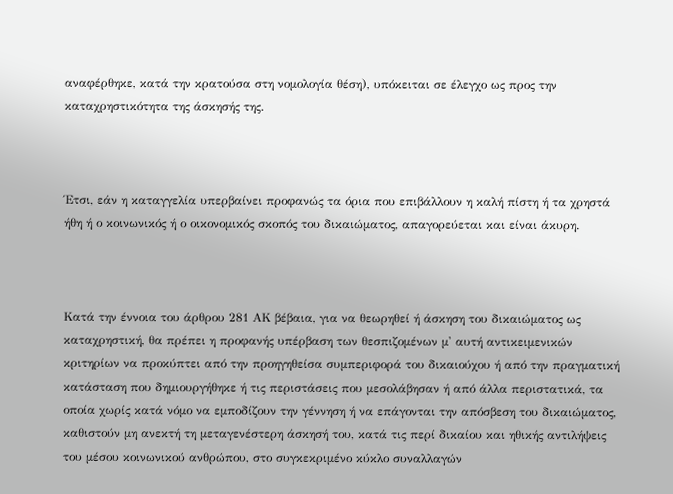αναφέρθηκε, κατά την κρατούσα στη νομολογία θέση), υπόκειται σε έλεγχο ως προς την καταχρηστικότητα της άσκησής της.



Έτσι, εάν η καταγγελία υπερβαίνει προφανώς τα όρια που επιβάλλουν η καλή πίστη ή τα χρηστά ήθη ή ο κοινωνικός ή ο οικονομικός σκοπός του δικαιώματος, απαγορεύεται και είναι άκυρη.



Κατά την έννοια του άρθρου 281 ΑΚ βέβαια, για να θεωρηθεί ή άσκηση του δικαιώματος ως καταχρηστική, θα πρέπει η προφανής υπέρβαση των θεσπιζομένων μ' αυτή αντικειμενικών κριτηρίων να προκύπτει από την προηγηθείσα συμπεριφορά του δικαιούχου ή από την πραγματική κατάσταση που δημιουργήθηκε ή τις περιστάσεις που μεσολάβησαν ή από άλλα περιστατικά, τα οποία χωρίς κατά νόμο να εμποδίζουν την γέννηση ή να επάγονται την απόσβεση του δικαιώματος, καθιστούν μη ανεκτή τη μεταγενέστερη άσκησή του, κατά τις περί δικαίου και ηθικής αντιλήψεις του μέσου κοινωνικού ανθρώπου, στο συγκεκριμένο κύκλο συναλλαγών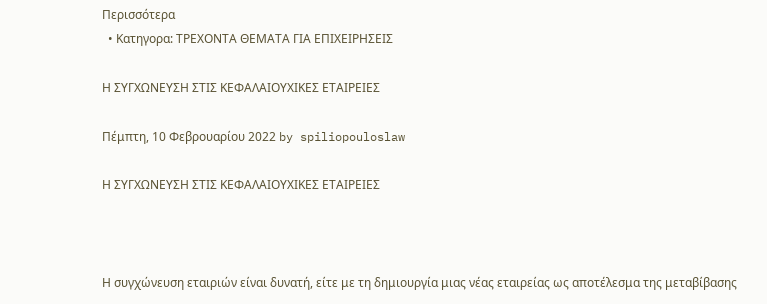Περισσότερα
  • Κατηγορα: ΤΡΕΧΟΝΤΑ ΘΕΜΑΤΑ ΓΙΑ ΕΠΙΧΕΙΡΗΣΕΙΣ

Η ΣΥΓΧΩΝΕΥΣΗ ΣΤΙΣ ΚΕΦΑΛΑΙΟΥΧΙΚΕΣ ΕΤΑΙΡΕΙΕΣ

Πέμπτη, 10 Φεβρουαρίου 2022 by spiliopouloslaw

Η ΣΥΓΧΩΝΕΥΣΗ ΣΤΙΣ ΚΕΦΑΛΑΙΟΥΧΙΚΕΣ ΕΤΑΙΡΕΙΕΣ



Η συγχώνευση εταιριών είναι δυνατή, είτε με τη δημιουργία μιας νέας εταιρείας ως αποτέλεσμα της μεταβίβασης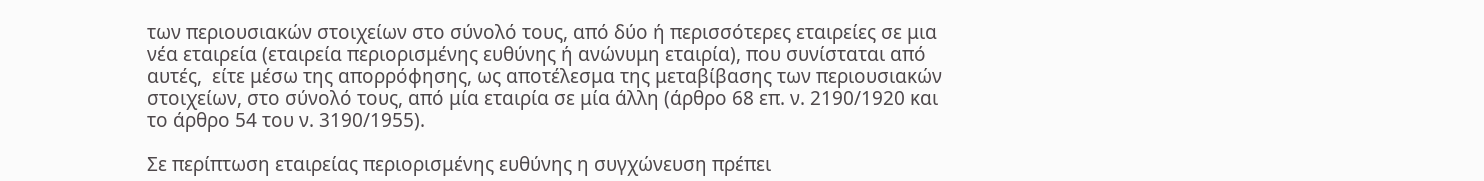των περιουσιακών στοιχείων στο σύνολό τους, από δύο ή περισσότερες εταιρείες σε μια νέα εταιρεία (εταιρεία περιορισμένης ευθύνης ή ανώνυμη εταιρία), που συνίσταται από αυτές,  είτε μέσω της απορρόφησης, ως αποτέλεσμα της μεταβίβασης των περιουσιακών στοιχείων, στο σύνολό τους, από μία εταιρία σε μία άλλη (άρθρο 68 επ. ν. 2190/1920 και το άρθρο 54 του ν. 3190/1955).

Σε περίπτωση εταιρείας περιορισμένης ευθύνης η συγχώνευση πρέπει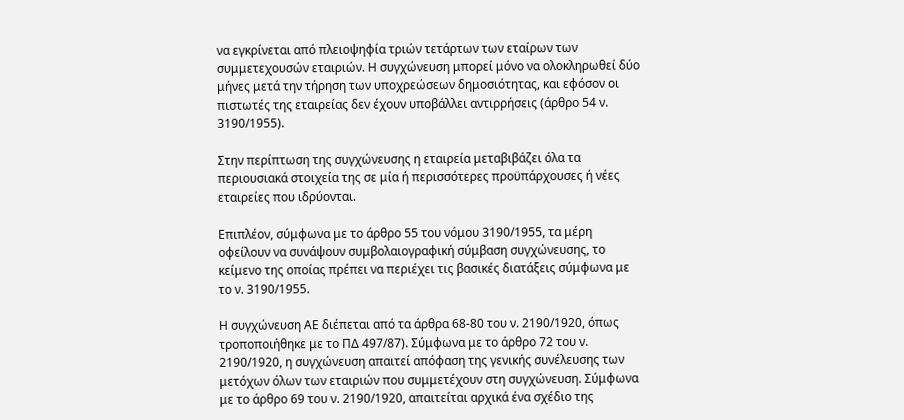να εγκρίνεται από πλειοψηφία τριών τετάρτων των εταίρων των συμμετεχουσών εταιριών. Η συγχώνευση μπορεί μόνο να ολοκληρωθεί δύο μήνες μετά την τήρηση των υποχρεώσεων δημοσιότητας, και εφόσον οι πιστωτές της εταιρείας δεν έχουν υποβάλλει αντιρρήσεις (άρθρο 54 ν. 3190/1955).

Στην περίπτωση της συγχώνευσης η εταιρεία μεταβιβάζει όλα τα περιουσιακά στοιχεία της σε μία ή περισσότερες προϋπάρχουσες ή νέες εταιρείες που ιδρύονται.

Επιπλέον, σύμφωνα με το άρθρο 55 του νόμου 3190/1955, τα μέρη οφείλουν να συνάψουν συμβολαιογραφική σύμβαση συγχώνευσης, το κείμενο της οποίας πρέπει να περιέχει τις βασικές διατάξεις σύμφωνα με το ν. 3190/1955.

Η συγχώνευση ΑΕ διέπεται από τα άρθρα 68-80 του ν. 2190/1920, όπως τροποποιήθηκε με το ΠΔ 497/87). Σύμφωνα με το άρθρο 72 του ν. 2190/1920, η συγχώνευση απαιτεί απόφαση της γενικής συνέλευσης των μετόχων όλων των εταιριών που συμμετέχουν στη συγχώνευση. Σύμφωνα με το άρθρο 69 του ν. 2190/1920, απαιτείται αρχικά ένα σχέδιο της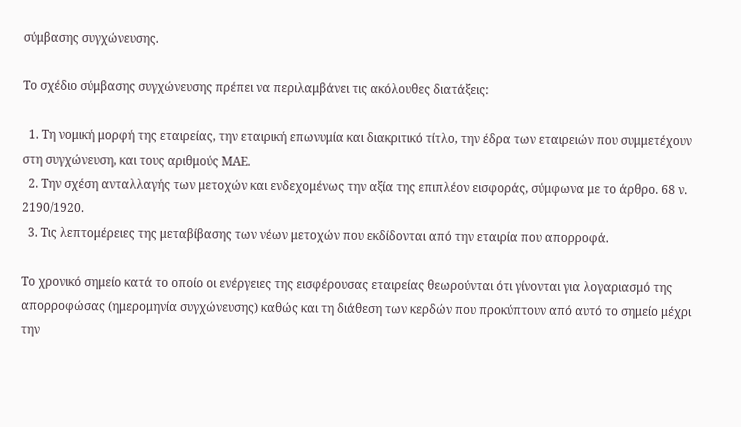σύμβασης συγχώνευσης.

Το σχέδιο σύμβασης συγχώνευσης πρέπει να περιλαμβάνει τις ακόλουθες διατάξεις:

  1. Τη νομική μορφή της εταιρείας, την εταιρική επωνυμία και διακριτικό τίτλο, την έδρα των εταιρειών που συμμετέχουν στη συγχώνευση, και τους αριθμούς ΜΑΕ.
  2. Την σχέση ανταλλαγής των μετοχών και ενδεχομένως την αξία της επιπλέον εισφοράς, σύμφωνα με το άρθρο. 68 ν. 2190/1920.
  3. Τις λεπτομέρειες της μεταβίβασης των νέων μετοχών που εκδίδονται από την εταιρία που απορροφά.

Το χρονικό σημείο κατά το οποίο οι ενέργειες της εισφέρουσας εταιρείας θεωρούνται ότι γίνονται για λογαριασμό της απορροφώσας (ημερομηνία συγχώνευσης) καθώς και τη διάθεση των κερδών που προκύπτουν από αυτό το σημείο μέχρι την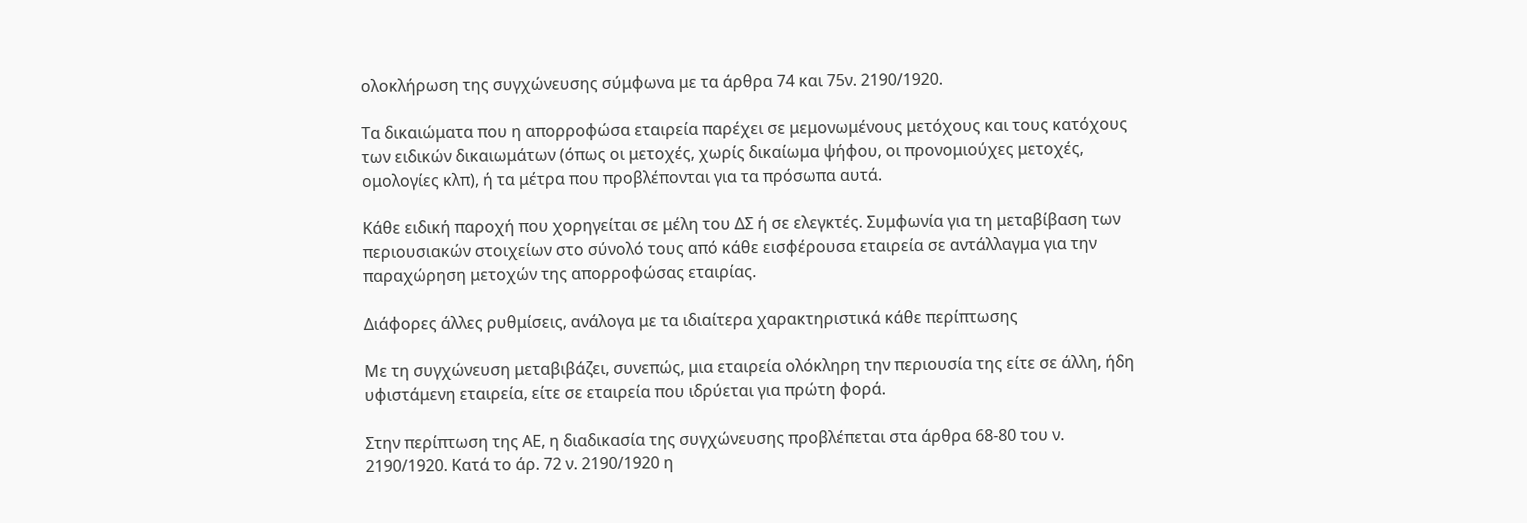ολοκλήρωση της συγχώνευσης σύμφωνα με τα άρθρα 74 και 75ν. 2190/1920.

Τα δικαιώματα που η απορροφώσα εταιρεία παρέχει σε μεμονωμένους μετόχους και τους κατόχους των ειδικών δικαιωμάτων (όπως οι μετοχές, χωρίς δικαίωμα ψήφου, οι προνομιούχες μετοχές, ομολογίες κλπ), ή τα μέτρα που προβλέπονται για τα πρόσωπα αυτά.

Κάθε ειδική παροχή που χορηγείται σε μέλη του ΔΣ ή σε ελεγκτές. Συμφωνία για τη μεταβίβαση των περιουσιακών στοιχείων στο σύνολό τους από κάθε εισφέρουσα εταιρεία σε αντάλλαγμα για την παραχώρηση μετοχών της απορροφώσας εταιρίας.

Διάφορες άλλες ρυθμίσεις, ανάλογα με τα ιδιαίτερα χαρακτηριστικά κάθε περίπτωσης

Με τη συγχώνευση μεταβιβάζει, συνεπώς, μια εταιρεία ολόκληρη την περιουσία της είτε σε άλλη, ήδη υφιστάμενη εταιρεία, είτε σε εταιρεία που ιδρύεται για πρώτη φορά.

Στην περίπτωση της ΑΕ, η διαδικασία της συγχώνευσης προβλέπεται στα άρθρα 68-80 του ν. 2190/1920. Κατά το άρ. 72 ν. 2190/1920 η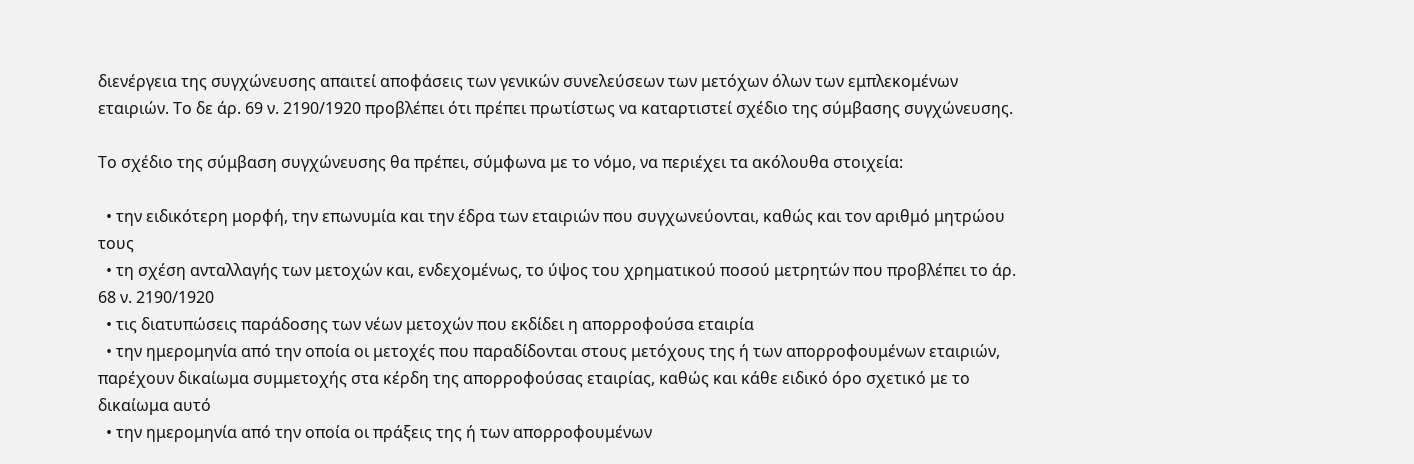διενέργεια της συγχώνευσης απαιτεί αποφάσεις των γενικών συνελεύσεων των μετόχων όλων των εμπλεκομένων εταιριών. Το δε άρ. 69 ν. 2190/1920 προβλέπει ότι πρέπει πρωτίστως να καταρτιστεί σχέδιο της σύμβασης συγχώνευσης.

Το σχέδιο της σύμβαση συγχώνευσης θα πρέπει, σύμφωνα με το νόμο, να περιέχει τα ακόλουθα στοιχεία:

  • την ειδικότερη μορφή, την επωνυμία και την έδρα των εταιριών που συγχωνεύονται, καθώς και τον αριθμό μητρώου τους
  • τη σχέση ανταλλαγής των μετοχών και, ενδεχομένως, το ύψος του χρηματικού ποσού μετρητών που προβλέπει το άρ. 68 ν. 2190/1920
  • τις διατυπώσεις παράδοσης των νέων μετοχών που εκδίδει η απορροφούσα εταιρία
  • την ημερομηνία από την οποία οι μετοχές που παραδίδονται στους μετόχους της ή των απορροφουμένων εταιριών, παρέχουν δικαίωμα συμμετοχής στα κέρδη της απορροφούσας εταιρίας, καθώς και κάθε ειδικό όρο σχετικό με το δικαίωμα αυτό
  • την ημερομηνία από την οποία οι πράξεις της ή των απορροφουμένων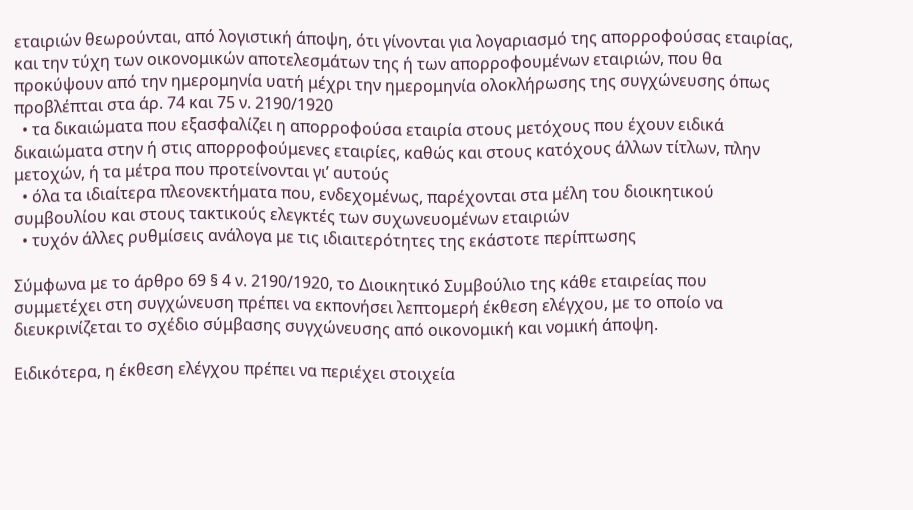εταιριών θεωρούνται, από λογιστική άποψη, ότι γίνονται για λογαριασμό της απορροφούσας εταιρίας, και την τύχη των οικονομικών αποτελεσμάτων της ή των απορροφουμένων εταιριών, που θα προκύψουν από την ημερομηνία υατή μέχρι την ημερομηνία ολοκλήρωσης της συγχώνευσης όπως προβλέπται στα άρ. 74 και 75 ν. 2190/1920
  • τα δικαιώματα που εξασφαλίζει η απορροφούσα εταιρία στους μετόχους που έχουν ειδικά δικαιώματα στην ή στις απορροφούμενες εταιρίες, καθώς και στους κατόχους άλλων τίτλων, πλην μετοχών, ή τα μέτρα που προτείνονται γι’ αυτούς
  • όλα τα ιδιαίτερα πλεονεκτήματα που, ενδεχομένως, παρέχονται στα μέλη του διοικητικού συμβουλίου και στους τακτικούς ελεγκτές των συχωνευομένων εταιριών
  • τυχόν άλλες ρυθμίσεις ανάλογα με τις ιδιαιτερότητες της εκάστοτε περίπτωσης

Σύμφωνα με το άρθρο 69 § 4 ν. 2190/1920, το Διοικητικό Συμβούλιο της κάθε εταιρείας που συμμετέχει στη συγχώνευση πρέπει να εκπονήσει λεπτομερή έκθεση ελέγχου, με το οποίο να διευκρινίζεται το σχέδιο σύμβασης συγχώνευσης από οικονομική και νομική άποψη.

Ειδικότερα, η έκθεση ελέγχου πρέπει να περιέχει στοιχεία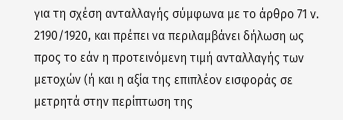για τη σχέση ανταλλαγής σύμφωνα με το άρθρο 71 ν. 2190/1920, και πρέπει να περιλαμβάνει δήλωση ως προς το εάν η προτεινόμενη τιμή ανταλλαγής των μετοχών (ή και η αξία της επιπλέον εισφοράς σε μετρητά στην περίπτωση της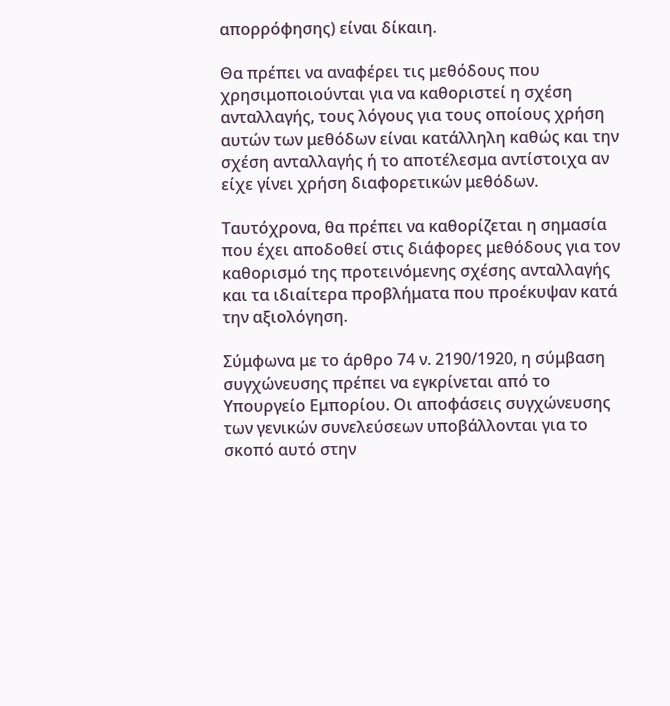απορρόφησης) είναι δίκαιη.

Θα πρέπει να αναφέρει τις μεθόδους που χρησιμοποιούνται για να καθοριστεί η σχέση ανταλλαγής, τους λόγους για τους οποίους χρήση αυτών των μεθόδων είναι κατάλληλη καθώς και την σχέση ανταλλαγής ή το αποτέλεσμα αντίστοιχα αν είχε γίνει χρήση διαφορετικών μεθόδων.

Ταυτόχρονα, θα πρέπει να καθορίζεται η σημασία που έχει αποδοθεί στις διάφορες μεθόδους για τον καθορισμό της προτεινόμενης σχέσης ανταλλαγής και τα ιδιαίτερα προβλήματα που προέκυψαν κατά την αξιολόγηση.

Σύμφωνα με το άρθρο 74 ν. 2190/1920, η σύμβαση συγχώνευσης πρέπει να εγκρίνεται από το Υπουργείο Εμπορίου. Οι αποφάσεις συγχώνευσης των γενικών συνελεύσεων υποβάλλονται για το σκοπό αυτό στην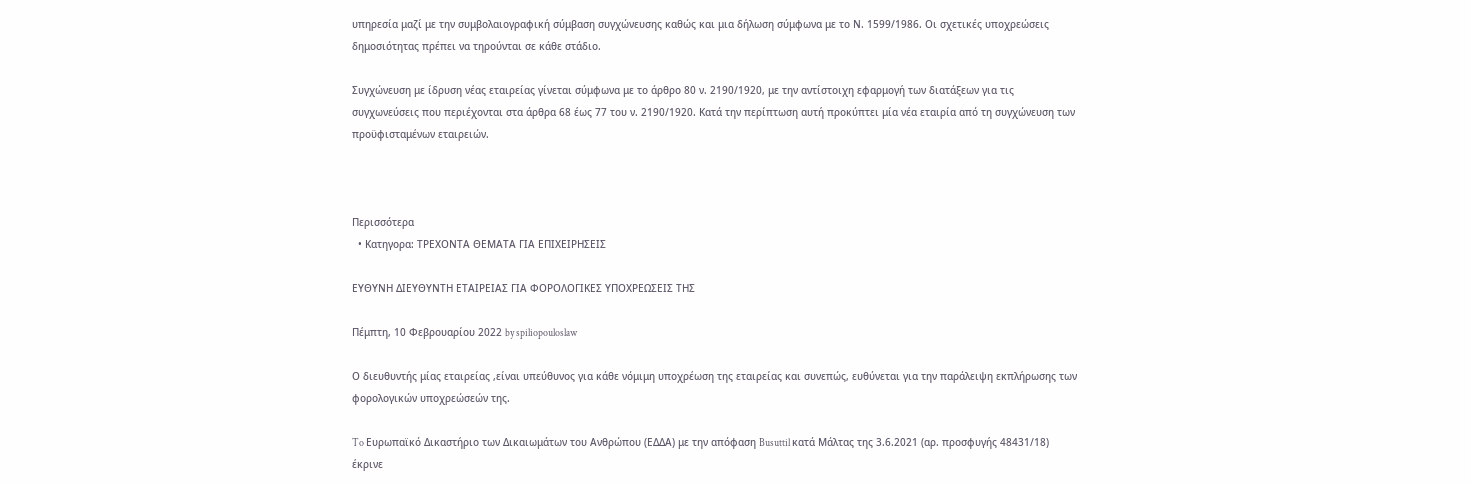υπηρεσία μαζί με την συμβολαιογραφική σύμβαση συγχώνευσης καθώς και μια δήλωση σύμφωνα με το Ν. 1599/1986. Οι σχετικές υποχρεώσεις δημοσιότητας πρέπει να τηρούνται σε κάθε στάδιο.

Συγχώνευση με ίδρυση νέας εταιρείας γίνεται σύμφωνα με το άρθρο 80 ν. 2190/1920, με την αντίστοιχη εφαρμογή των διατάξεων για τις συγχωνεύσεις που περιέχονται στα άρθρα 68 έως 77 του ν. 2190/1920. Κατά την περίπτωση αυτή προκύπτει μία νέα εταιρία από τη συγχώνευση των προϋφισταμένων εταιρειών.



Περισσότερα
  • Κατηγορα: ΤΡΕΧΟΝΤΑ ΘΕΜΑΤΑ ΓΙΑ ΕΠΙΧΕΙΡΗΣΕΙΣ

ΕΥΘΥΝΗ ΔΙΕΥΘΥΝΤΗ ΕΤΑΙΡΕΙΑΣ ΓΙΑ ΦΟΡΟΛΟΓΙΚΕΣ ΥΠΟΧΡΕΩΣΕΙΣ ΤΗΣ

Πέμπτη, 10 Φεβρουαρίου 2022 by spiliopouloslaw

Ο διευθυντής μίας εταιρείας ,είναι υπεύθυνος για κάθε νόμιμη υποχρέωση της εταιρείας και συνεπώς, ευθύνεται για την παράλειψη εκπλήρωσης των φορολογικών υποχρεώσεών της.

To Ευρωπαϊκό Δικαστήριο των Δικαιωμάτων του Ανθρώπου (ΕΔΔΑ) με την απόφαση Busuttil κατά Μάλτας της 3.6.2021 (αρ. προσφυγής 48431/18) έκρινε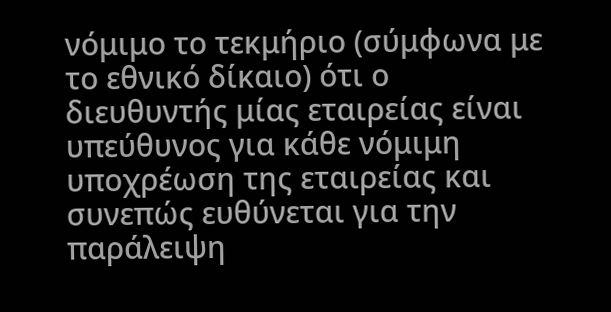νόμιμο το τεκμήριο (σύμφωνα με το εθνικό δίκαιο) ότι ο διευθυντής μίας εταιρείας είναι υπεύθυνος για κάθε νόμιμη υποχρέωση της εταιρείας και συνεπώς ευθύνεται για την παράλειψη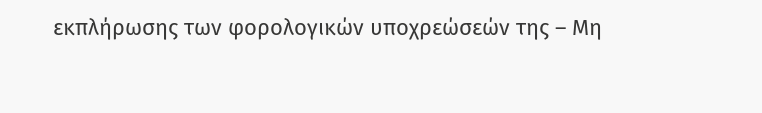εκπλήρωσης των φορολογικών υποχρεώσεών της – Μη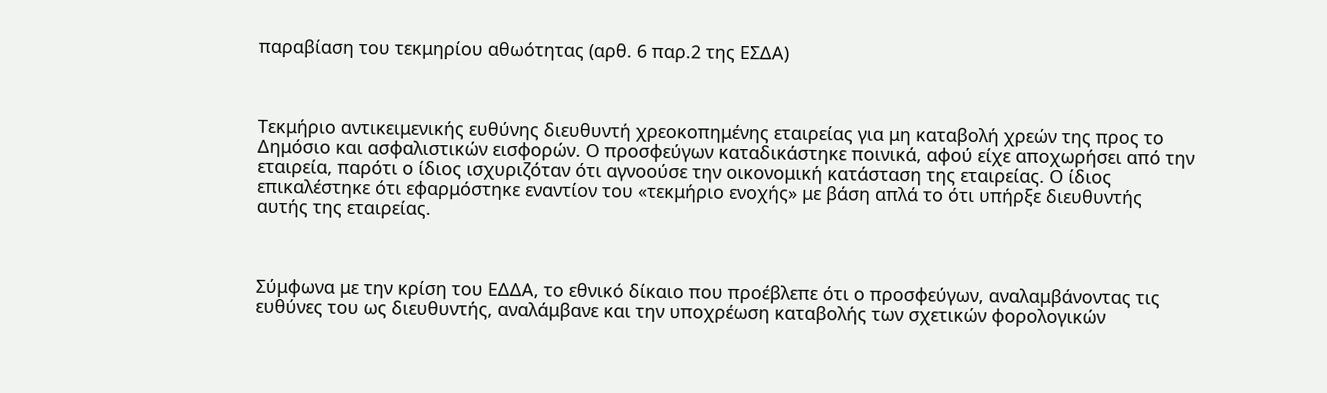παραβίαση του τεκμηρίου αθωότητας (αρθ. 6 παρ.2 της ΕΣΔΑ)



Τεκμήριο αντικειμενικής ευθύνης διευθυντή χρεοκοπημένης εταιρείας για μη καταβολή χρεών της προς το Δημόσιο και ασφαλιστικών εισφορών. Ο προσφεύγων καταδικάστηκε ποινικά, αφού είχε αποχωρήσει από την εταιρεία, παρότι ο ίδιος ισχυριζόταν ότι αγνοούσε την οικονομική κατάσταση της εταιρείας. Ο ίδιος επικαλέστηκε ότι εφαρμόστηκε εναντίον του «τεκμήριο ενοχής» με βάση απλά το ότι υπήρξε διευθυντής αυτής της εταιρείας.



Σύμφωνα με την κρίση του ΕΔΔΑ, το εθνικό δίκαιο που προέβλεπε ότι ο προσφεύγων, αναλαμβάνοντας τις ευθύνες του ως διευθυντής, αναλάμβανε και την υποχρέωση καταβολής των σχετικών φορολογικών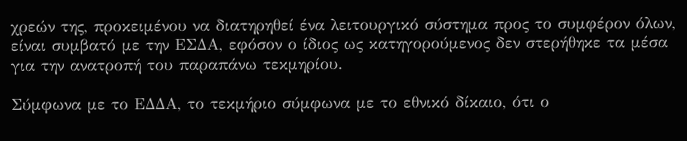χρεών της, προκειμένου να διατηρηθεί ένα λειτουργικό σύστημα προς το συμφέρον όλων, είναι συμβατό με την ΕΣΔΑ, εφόσον ο ίδιος ως κατηγορούμενος δεν στερήθηκε τα μέσα για την ανατροπή του παραπάνω τεκμηρίου.

Σύμφωνα με το ΕΔΔΑ, το τεκμήριο σύμφωνα με το εθνικό δίκαιο, ότι ο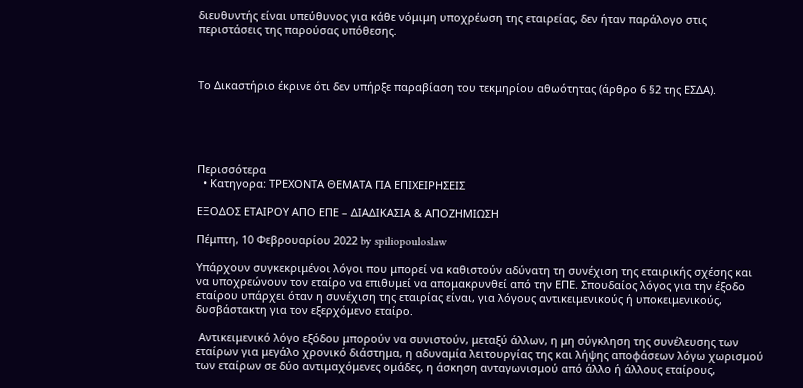διευθυντής είναι υπεύθυνος για κάθε νόμιμη υποχρέωση της εταιρείας, δεν ήταν παράλογο στις περιστάσεις της παρούσας υπόθεσης.



Το Δικαστήριο έκρινε ότι δεν υπήρξε παραβίαση του τεκμηρίου αθωότητας (άρθρο 6 §2 της ΕΣΔΑ).





Περισσότερα
  • Κατηγορα: ΤΡΕΧΟΝΤΑ ΘΕΜΑΤΑ ΓΙΑ ΕΠΙΧΕΙΡΗΣΕΙΣ

ΕΞΟΔΟΣ ΕΤΑΙΡΟΥ ΑΠΟ ΕΠΕ – ΔΙΑΔΙΚΑΣΙΑ & ΑΠΟΖΗΜΙΩΣΗ

Πέμπτη, 10 Φεβρουαρίου 2022 by spiliopouloslaw

Υπάρχουν συγκεκριμένοι λόγοι που μπορεί να καθιστούν αδύνατη τη συνέχιση της εταιρικής σχέσης και να υποχρεώνουν τον εταίρο να επιθυμεί να απομακρυνθεί από την ΕΠΕ. Σπουδαίος λόγος για την έξοδο εταίρου υπάρχει όταν η συνέχιση της εταιρίας είναι, για λόγους αντικειμενικούς ή υποκειμενικούς, δυσβάστακτη για τον εξερχόμενο εταίρο.

 Αντικειμενικό λόγο εξόδου μπορούν να συνιστούν, μεταξύ άλλων, η μη σύγκληση της συνέλευσης των εταίρων για μεγάλο χρονικό διάστημα, η αδυναμία λειτουργίας της και λήψης αποφάσεων λόγω χωρισμού των εταίρων σε δύο αντιμαχόμενες ομάδες, η άσκηση ανταγωνισμού από άλλο ή άλλους εταίρους,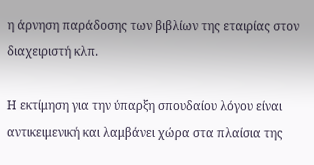η άρνηση παράδοσης των βιβλίων της εταιρίας στον διαχειριστή κλπ.

Η εκτίμηση για την ύπαρξη σπουδαίου λόγου είναι αντικειμενική και λαμβάνει χώρα στα πλαίσια της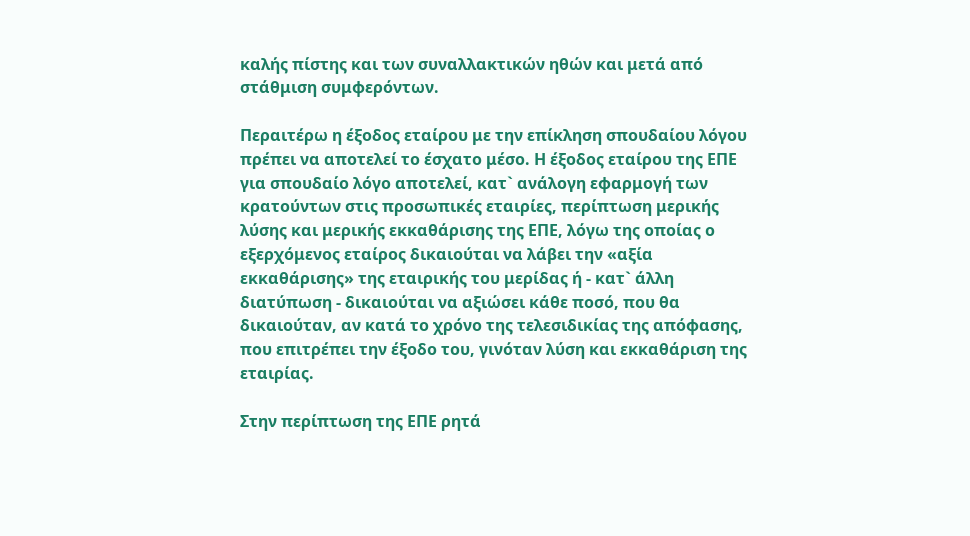καλής πίστης και των συναλλακτικών ηθών και μετά από στάθμιση συμφερόντων.

Περαιτέρω η έξοδος εταίρου με την επίκληση σπουδαίου λόγου πρέπει να αποτελεί το έσχατο μέσο. Η έξοδος εταίρου της ΕΠΕ για σπουδαίο λόγο αποτελεί, κατ` ανάλογη εφαρμογή των κρατούντων στις προσωπικές εταιρίες, περίπτωση μερικής λύσης και μερικής εκκαθάρισης της ΕΠΕ, λόγω της οποίας ο εξερχόμενος εταίρος δικαιούται να λάβει την «αξία εκκαθάρισης» της εταιρικής του μερίδας ή - κατ` άλλη διατύπωση - δικαιούται να αξιώσει κάθε ποσό, που θα δικαιούταν, αν κατά το χρόνο της τελεσιδικίας της απόφασης, που επιτρέπει την έξοδο του, γινόταν λύση και εκκαθάριση της εταιρίας.

Στην περίπτωση της ΕΠΕ ρητά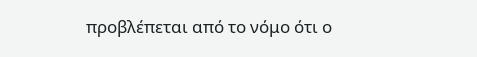προβλέπεται από το νόμο ότι ο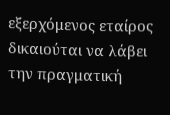εξερχόμενος εταίρος δικαιούται να λάβει την πραγματική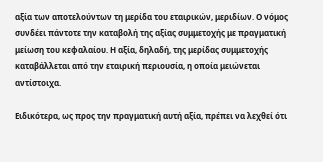αξία των αποτελούντων τη μερίδα του εταιρικών, μεριδίων. Ο νόμος συνδέει πάντοτε την καταβολή της αξίας συμμετοχής με πραγματική μείωση του κεφαλαίου. Η αξία, δηλαδή, της μερίδας συμμετοχής καταβάλλεται από την εταιρική περιουσία, η οποία μειώνεται αντίστοιχα.

Ειδικότερα, ως προς την πραγματική αυτή αξία, πρέπει να λεχθεί ότι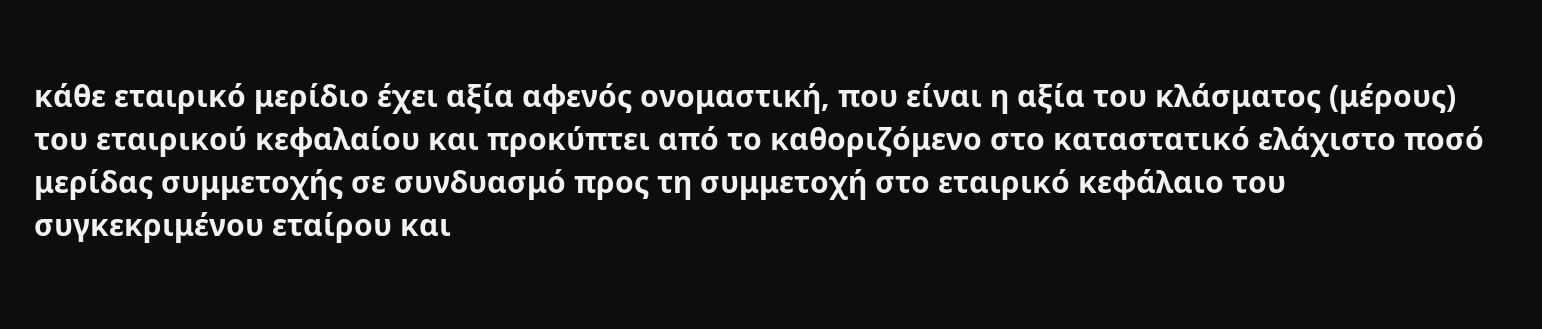κάθε εταιρικό μερίδιο έχει αξία αφενός ονομαστική, που είναι η αξία του κλάσματος (μέρους) του εταιρικού κεφαλαίου και προκύπτει από το καθοριζόμενο στο καταστατικό ελάχιστο ποσό μερίδας συμμετοχής σε συνδυασμό προς τη συμμετοχή στο εταιρικό κεφάλαιο του συγκεκριμένου εταίρου και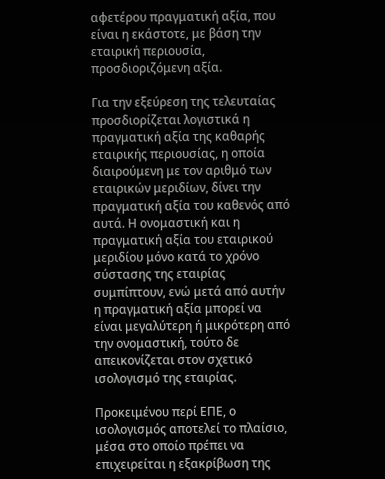αφετέρου πραγματική αξία, που είναι η εκάστοτε, με βάση την εταιρική περιουσία, προσδιοριζόμενη αξία.

Για την εξεύρεση της τελευταίας προσδιορίζεται λογιστικά η πραγματική αξία της καθαρής εταιρικής περιουσίας, η οποία διαιρούμενη με τον αριθμό των εταιρικών μεριδίων, δίνει την πραγματική αξία του καθενός από αυτά. Η ονομαστική και η πραγματική αξία του εταιρικού μεριδίου μόνο κατά το χρόνο σύστασης της εταιρίας συμπίπτουν, ενώ μετά από αυτήν η πραγματική αξία μπορεί να είναι μεγαλύτερη ή μικρότερη από την ονομαστική, τούτο δε απεικονίζεται στον σχετικό ισολογισμό της εταιρίας.

Προκειμένου περί ΕΠΕ, ο ισολογισμός αποτελεί το πλαίσιο, μέσα στο οποίο πρέπει να επιχειρείται η εξακρίβωση της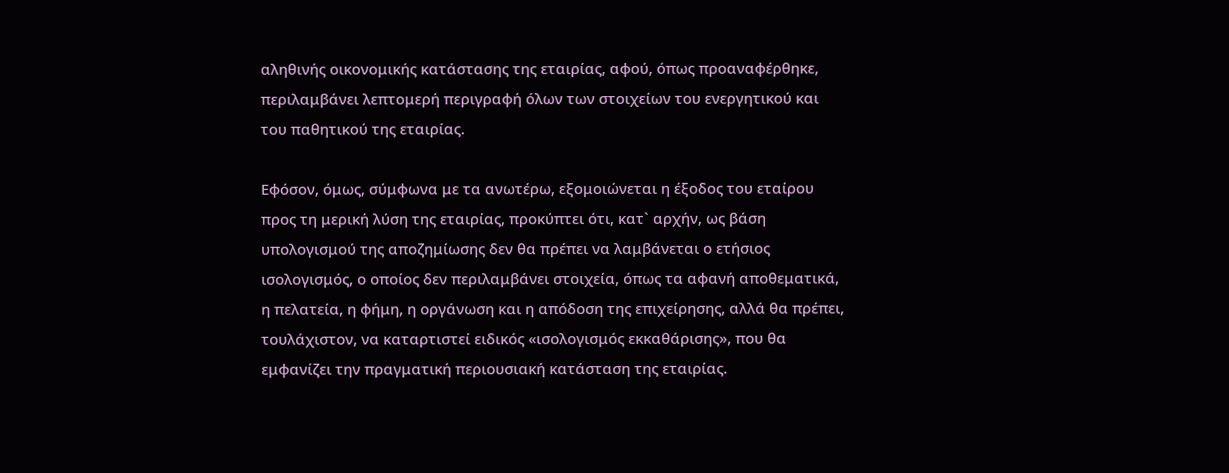αληθινής οικονομικής κατάστασης της εταιρίας, αφού, όπως προαναφέρθηκε, περιλαμβάνει λεπτομερή περιγραφή όλων των στοιχείων του ενεργητικού και του παθητικού της εταιρίας.

Εφόσον, όμως, σύμφωνα με τα ανωτέρω, εξομοιώνεται η έξοδος του εταίρου προς τη μερική λύση της εταιρίας, προκύπτει ότι, κατ` αρχήν, ως βάση υπολογισμού της αποζημίωσης δεν θα πρέπει να λαμβάνεται ο ετήσιος ισολογισμός, ο οποίος δεν περιλαμβάνει στοιχεία, όπως τα αφανή αποθεματικά, η πελατεία, η φήμη, η οργάνωση και η απόδοση της επιχείρησης, αλλά θα πρέπει, τουλάχιστον, να καταρτιστεί ειδικός «ισολογισμός εκκαθάρισης», που θα εμφανίζει την πραγματική περιουσιακή κατάσταση της εταιρίας.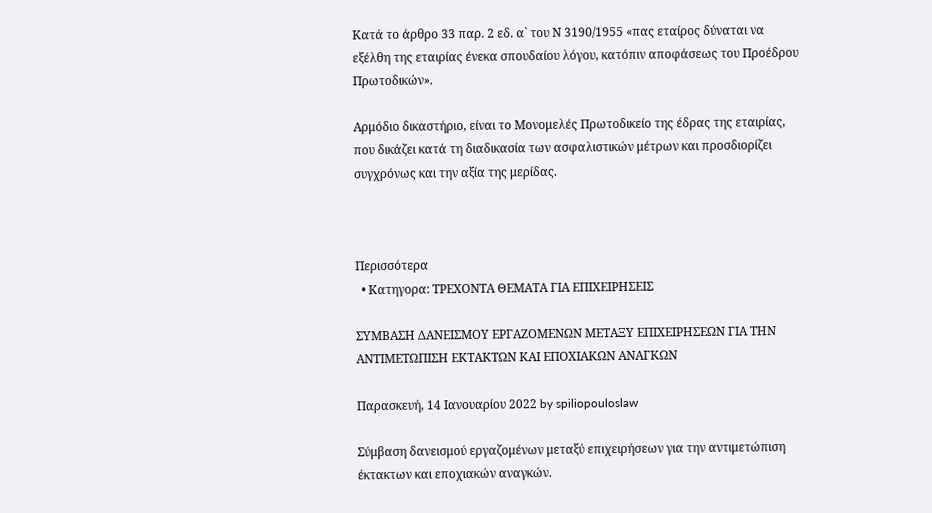Κατά το άρθρο 33 παρ. 2 εδ. α` του Ν 3190/1955 «πας εταίρος δύναται να εξέλθη της εταιρίας ένεκα σπουδαίου λόγου, κατόπιν αποφάσεως του Προέδρου Πρωτοδικών».

Αρμόδιο δικαστήριο, είναι το Μονομελές Πρωτοδικείο της έδρας της εταιρίας, που δικάζει κατά τη διαδικασία των ασφαλιστικών μέτρων και προσδιορίζει συγχρόνως και την αξία της μερίδας.



Περισσότερα
  • Κατηγορα: ΤΡΕΧΟΝΤΑ ΘΕΜΑΤΑ ΓΙΑ ΕΠΙΧΕΙΡΗΣΕΙΣ

ΣΥΜΒΑΣΗ ΔΑΝΕΙΣΜΟΥ ΕΡΓΑΖΟΜΕΝΩΝ ΜΕΤΑΞΥ ΕΠΙΧΕΙΡΗΣΕΩΝ ΓΙΑ ΤΗΝ ΑΝΤΙΜΕΤΩΠΙΣΗ ΕΚΤΑΚΤΩΝ ΚΑΙ ΕΠΟΧΙΑΚΩΝ ΑΝΑΓΚΩΝ

Παρασκευή, 14 Ιανουαρίου 2022 by spiliopouloslaw

Σύμβαση δανεισμού εργαζομένων μεταξύ επιχειρήσεων για την αντιμετώπιση έκτακτων και εποχιακών αναγκών.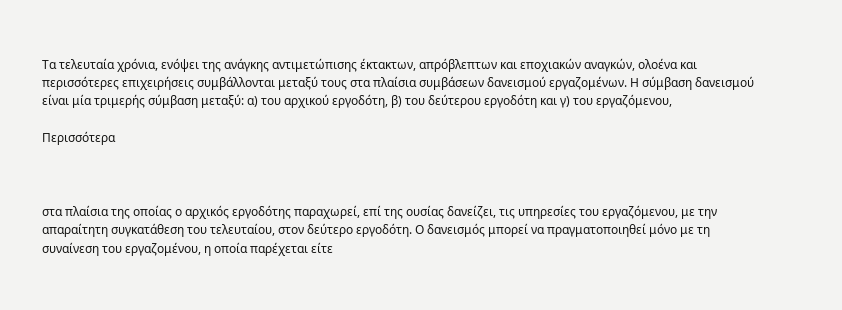Τα τελευταία χρόνια, ενόψει της ανάγκης αντιμετώπισης έκτακτων, απρόβλεπτων και εποχιακών αναγκών, ολοένα και περισσότερες επιχειρήσεις συμβάλλονται μεταξύ τους στα πλαίσια συμβάσεων δανεισμού εργαζομένων. Η σύμβαση δανεισμού είναι μία τριμερής σύμβαση μεταξύ: α) του αρχικού εργοδότη, β) του δεύτερου εργοδότη και γ) του εργαζόμενου,

Περισσότερα



στα πλαίσια της οποίας ο αρχικός εργοδότης παραχωρεί, επί της ουσίας δανείζει, τις υπηρεσίες του εργαζόμενου, με την απαραίτητη συγκατάθεση του τελευταίου, στον δεύτερο εργοδότη. Ο δανεισμός μπορεί να πραγματοποιηθεί μόνο με τη συναίνεση του εργαζομένου, η οποία παρέχεται είτε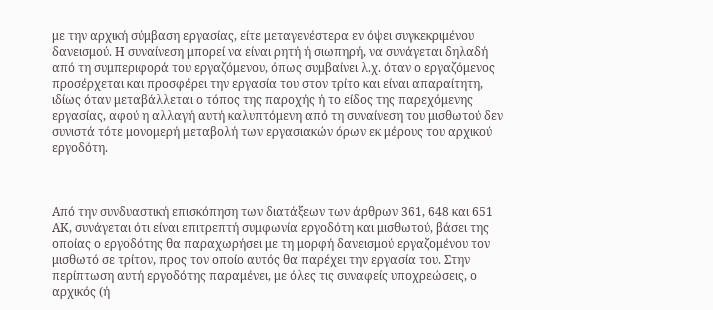με την αρχική σύμβαση εργασίας, είτε μεταγενέστερα εν όψει συγκεκριμένου δανεισμού. Η συναίνεση μπορεί να είναι ρητή ή σιωπηρή, να συνάγεται δηλαδή από τη συμπεριφορά του εργαζόμενου, όπως συμβαίνει λ.χ. όταν ο εργαζόμενος προσέρχεται και προσφέρει την εργασία του στον τρίτο και είναι απαραίτητη, ιδίως όταν μεταβάλλεται ο τόπος της παροχής ή το είδος της παρεχόμενης εργασίας, αφού η αλλαγή αυτή καλυπτόμενη από τη συναίνεση του μισθωτού δεν συνιστά τότε μονομερή μεταβολή των εργασιακών όρων εκ μέρους του αρχικού εργοδότη.



Από την συνδυαστική επισκόπηση των διατάξεων των άρθρων 361, 648 και 651 ΑΚ, συνάγεται ότι είναι επιτρεπτή συμφωνία εργοδότη και μισθωτού, βάσει της οποίας ο εργοδότης θα παραχωρήσει με τη μορφή δανεισμού εργαζομένου τον μισθωτό σε τρίτον, προς τον οποίο αυτός θα παρέχει την εργασία του. Στην περίπτωση αυτή εργοδότης παραμένει, με όλες τις συναφείς υποχρεώσεις, ο αρχικός (ή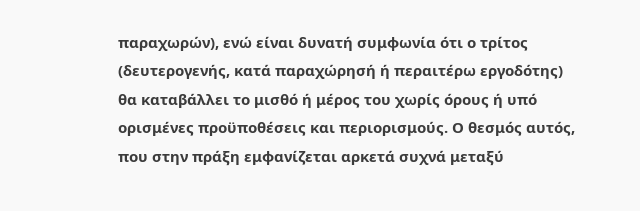παραχωρών), ενώ είναι δυνατή συμφωνία ότι ο τρίτος (δευτερογενής, κατά παραχώρησή ή περαιτέρω εργοδότης) θα καταβάλλει το μισθό ή μέρος του χωρίς όρους ή υπό ορισμένες προϋποθέσεις και περιορισμούς. Ο θεσμός αυτός, που στην πράξη εμφανίζεται αρκετά συχνά μεταξύ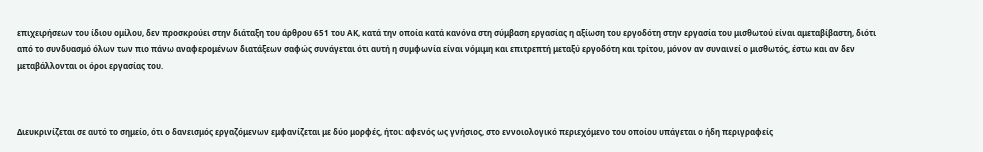επιχειρήσεων του ίδιου ομίλου, δεν προσκρούει στην διάταξη του άρθρου 651 του ΑΚ, κατά την οποία κατά κανόνα στη σύμβαση εργασίας η αξίωση του εργοδότη στην εργασία του μισθωτού είναι αμεταβίβαστη, διότι από το συνδυασμό όλων των πιο πάνω αναφερομένων διατάξεων σαφώς συνάγεται ότι αυτή η συμφωνία είναι νόμιμη και επιτρεπτή μεταξύ εργοδότη και τρίτου, μόνον αν συναινεί ο μισθωτός, έστω και αν δεν μεταβάλλονται οι όροι εργασίας του.



Διευκρινίζεται σε αυτό το σημείο, ότι ο δανεισμός εργαζόμενων εμφανίζεται με δύο μορφές, ήτοι: αφενός ως γνήσιος, στο εννοιολογικό περιεχόμενο του οποίου υπάγεται ο ήδη περιγραφείς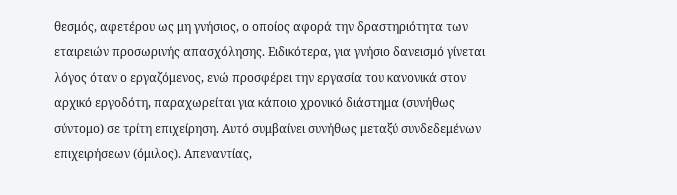θεσμός, αφετέρου ως μη γνήσιος, ο οποίος αφορά την δραστηριότητα των εταιρειών προσωρινής απασχόλησης. Ειδικότερα, για γνήσιο δανεισμό γίνεται λόγος όταν ο εργαζόμενος, ενώ προσφέρει την εργασία του κανονικά στον αρχικό εργοδότη, παραχωρείται για κάποιο χρονικό διάστημα (συνήθως σύντομο) σε τρίτη επιχείρηση. Αυτό συμβαίνει συνήθως μεταξύ συνδεδεμένων επιχειρήσεων (όμιλος). Απεναντίας,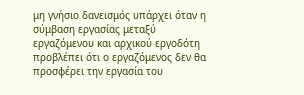μη γνήσιο δανεισμός υπάρχει όταν η σύμβαση εργασίας μεταξύ εργαζόμενου και αρχικού εργοδότη προβλέπει ότι ο εργαζόμενος δεν θα προσφέρει την εργασία του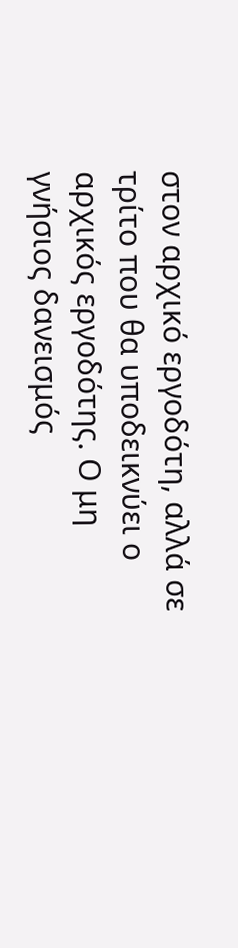στον αρχικό εργοδότη, αλλά σε τρίτο που θα υποδεικνύει ο αρχικός εργοδότης. Ο μη γνήσιος δανεισμός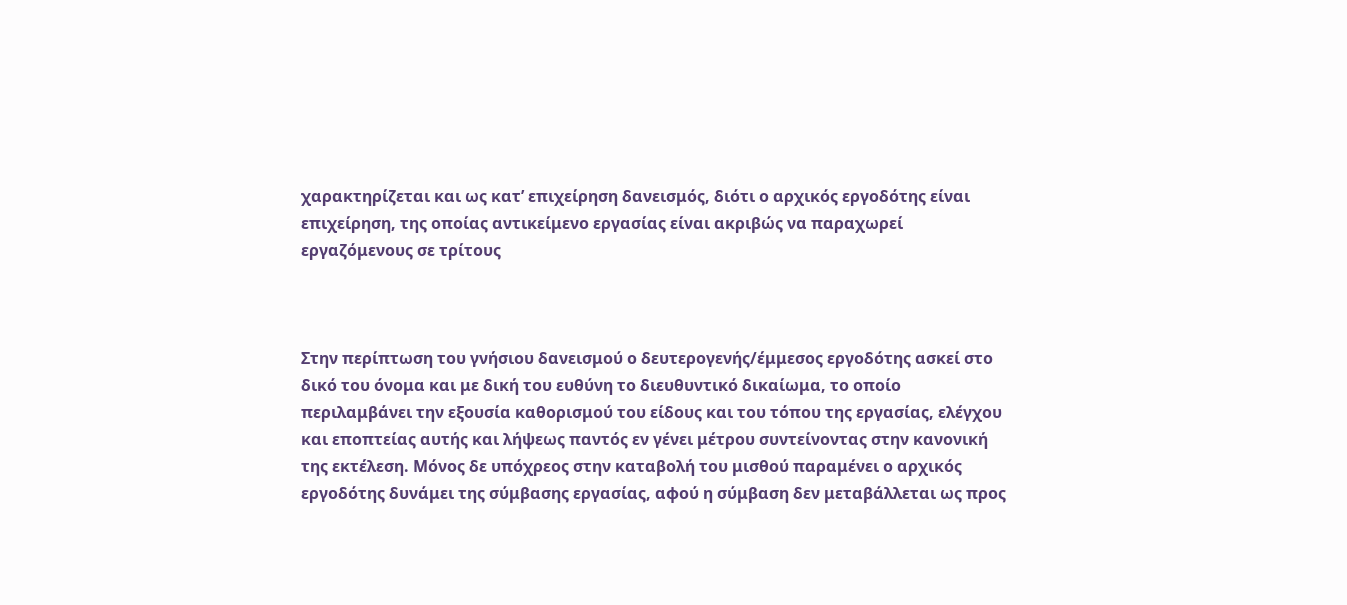χαρακτηρίζεται και ως κατ’ επιχείρηση δανεισμός, διότι ο αρχικός εργοδότης είναι επιχείρηση, της οποίας αντικείμενο εργασίας είναι ακριβώς να παραχωρεί εργαζόμενους σε τρίτους



Στην περίπτωση του γνήσιου δανεισμού ο δευτερογενής/έμμεσος εργοδότης ασκεί στο δικό του όνομα και με δική του ευθύνη το διευθυντικό δικαίωμα, το οποίο περιλαμβάνει την εξουσία καθορισμού του είδους και του τόπου της εργασίας, ελέγχου και εποπτείας αυτής και λήψεως παντός εν γένει μέτρου συντείνοντας στην κανονική της εκτέλεση. Μόνος δε υπόχρεος στην καταβολή του μισθού παραμένει ο αρχικός εργοδότης δυνάμει της σύμβασης εργασίας, αφού η σύμβαση δεν μεταβάλλεται ως προς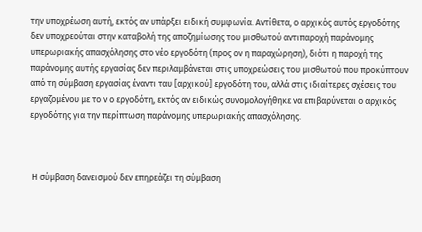την υποχρέωση αυτή, εκτός αν υπάρξει ειδική συμφωνία. Αντίθετα, ο αρχικός αυτός εργοδότης δεν υποχρεούται στην καταβολή της αποζημίωσης του μισθωτού αντιπαροχή παράνομης υπερωριακής απασχόλησης στο νέο εργοδότη (προς ον η παραχώρηση), διότι η παροχή της παράνομης αυτής εργασίας δεν περιλαμβάνεται στις υποχρεώσεις του μισθωτού που προκύπτουν από τη σύμβαση εργασίας έναντι ταυ [αρχικού] εργοδότη του, αλλά στις ιδιαίτερες σχέσεις του εργαζομένου με το ν ο εργοδότη, εκτός αν ειδικώς συνομολογήθηκε να επιβαρύνεται ο αρχικός εργοδότης για την περίπτωση παράνομης υπερωριακής απασχόλησης.



 Η σύμβαση δανεισμού δεν επηρεάζει τη σύμβαση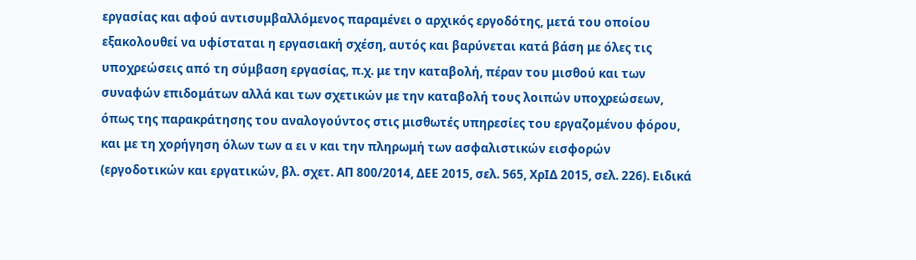εργασίας και αφού αντισυμβαλλόμενος παραμένει ο αρχικός εργοδότης, μετά του οποίου εξακολουθεί να υφίσταται η εργασιακή σχέση, αυτός και βαρύνεται κατά βάση με όλες τις υποχρεώσεις από τη σύμβαση εργασίας, π.χ. με την καταβολή, πέραν του μισθού και των συναφών επιδομάτων αλλά και των σχετικών με την καταβολή τους λοιπών υποχρεώσεων, όπως της παρακράτησης του αναλογούντος στις μισθωτές υπηρεσίες του εργαζομένου φόρου, και με τη χορήγηση όλων των α ει ν και την πληρωμή των ασφαλιστικών εισφορών (εργοδοτικών και εργατικών, βλ. σχετ. ΑΠ 800/2014, ΔΕΕ 2015, σελ. 565, ΧρΙΔ 2015, σελ. 226). Ειδικά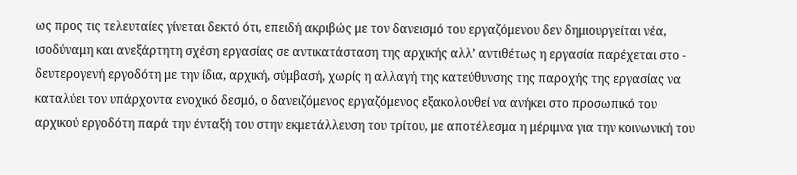ως προς τις τελευταίες γίνεται δεκτό ότι, επειδή ακριβώς με τον δανεισμό του εργαζόμενου δεν δημιουργείται νέα, ισοδύναμη και ανεξάρτητη σχέση εργασίας σε αντικατάσταση της αρχικής αλλ’ αντιθέτως η εργασία παρέχεται στο - δευτερογενή εργοδότη με την ίδια, αρχική, σύμβασή, χωρίς η αλλαγή της κατεύθυνσης της παροχής της εργασίας να καταλύει τον υπάρχοντα ενοχικό δεσμό, ο δανειζόμενος εργαζόμενος εξακολουθεί να ανήκει στο προσωπικό του αρχικού εργοδότη παρά την ένταξή του στην εκμετάλλευση του τρίτου, με αποτέλεσμα η μέριμνα για την κοινωνική του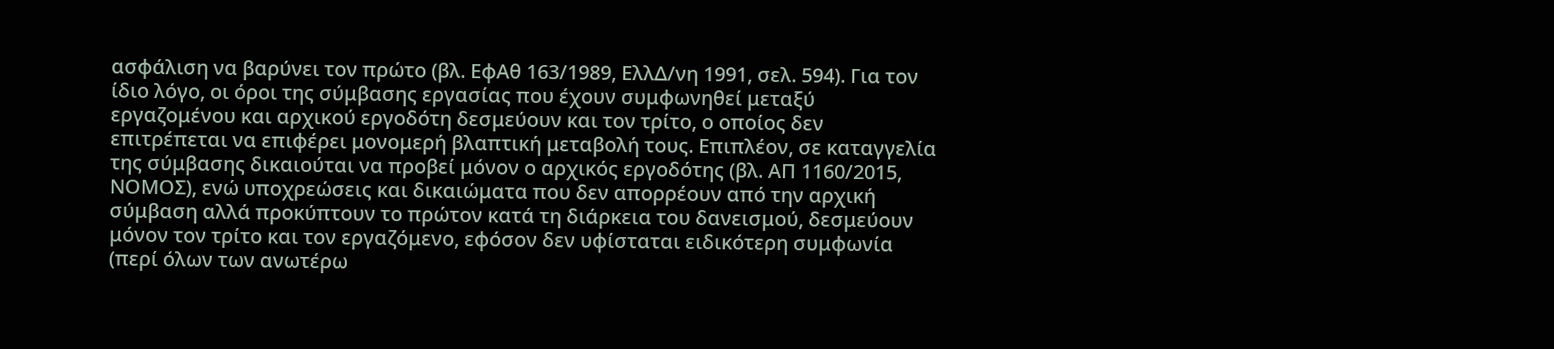ασφάλιση να βαρύνει τον πρώτο (βλ. ΕφΑθ 163/1989, ΕλλΔ/νη 1991, σελ. 594). Για τον ίδιο λόγο, οι όροι της σύμβασης εργασίας που έχουν συμφωνηθεί μεταξύ εργαζομένου και αρχικού εργοδότη δεσμεύουν και τον τρίτο, ο οποίος δεν επιτρέπεται να επιφέρει μονομερή βλαπτική μεταβολή τους. Επιπλέον, σε καταγγελία της σύμβασης δικαιούται να προβεί μόνον ο αρχικός εργοδότης (βλ. ΑΠ 1160/2015, ΝΟΜΟΣ), ενώ υποχρεώσεις και δικαιώματα που δεν απορρέουν από την αρχική σύμβαση αλλά προκύπτουν το πρώτον κατά τη διάρκεια του δανεισμού, δεσμεύουν μόνον τον τρίτο και τον εργαζόμενο, εφόσον δεν υφίσταται ειδικότερη συμφωνία (περί όλων των ανωτέρω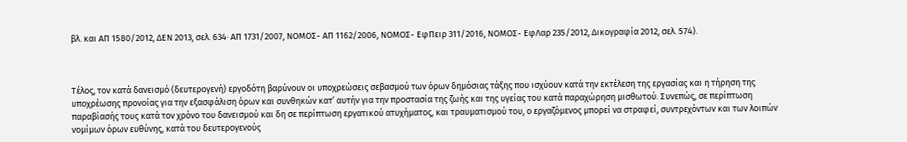βλ. και ΑΠ 1580/2012, ΔΕΝ 2013, σελ. 634· ΑΠ 1731/2007, ΝΟΜΟΣ- ΑΠ 1162/2006, ΝΟΜΟΣ- ΕφΠειρ 311/2016, ΝΟΜΟΣ- ΕφΛαρ 235/2012, Δικογραφία 2012, σελ. 574).



Τέλος, τον κατά δανεισμό (δευτερογενή) εργοδότη βαρύνουν οι υποχρεώσεις σεβασμού των όρων δημόσιας τάξης που ισχύουν κατά την εκτέλεση της εργασίας και η τήρηση της υποχρέωσης προνοίας για την εξασφάλιση όρων και συνθηκών κατ’ αυτήν για την προστασία της ζωής και της υγείας του κατά παραχώρηση μισθωτού. Συνεπώς, σε περίπτωση παραβίασής τους κατά τον χρόνο του δανεισμού και δη σε περίπτωση εργατικού ατυχήματος, και τραυματισμού του, ο εργαζόμενος μπορεί να στραφεί, συντρεχόντων και των λοιπών νομίμων όρων ευθύνης, κατά του δευτερογενούς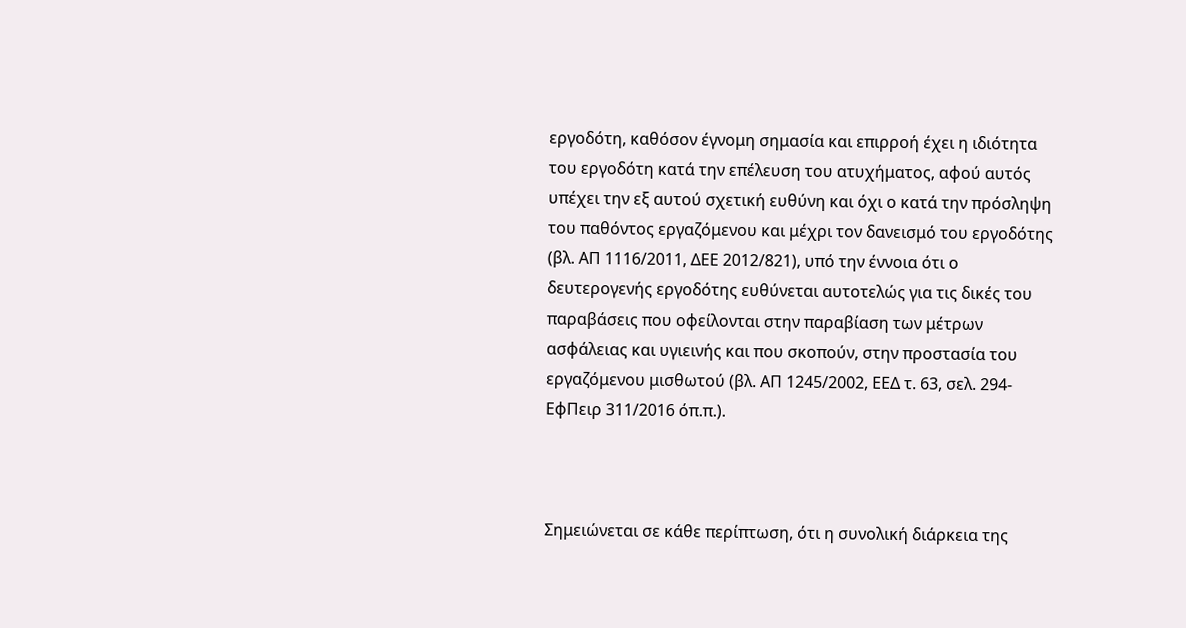εργοδότη, καθόσον έγνομη σημασία και επιρροή έχει η ιδιότητα του εργοδότη κατά την επέλευση του ατυχήματος, αφού αυτός υπέχει την εξ αυτού σχετική ευθύνη και όχι ο κατά την πρόσληψη του παθόντος εργαζόμενου και μέχρι τον δανεισμό του εργοδότης (βλ. ΑΠ 1116/2011, ΔΕΕ 2012/821), υπό την έννοια ότι ο δευτερογενής εργοδότης ευθύνεται αυτοτελώς για τις δικές του παραβάσεις που οφείλονται στην παραβίαση των μέτρων ασφάλειας και υγιεινής και που σκοπούν, στην προστασία του εργαζόμενου μισθωτού (βλ. ΑΠ 1245/2002, ΕΕΔ τ. 63, σελ. 294- ΕφΠειρ 311/2016 όπ.π.).



Σημειώνεται σε κάθε περίπτωση, ότι η συνολική διάρκεια της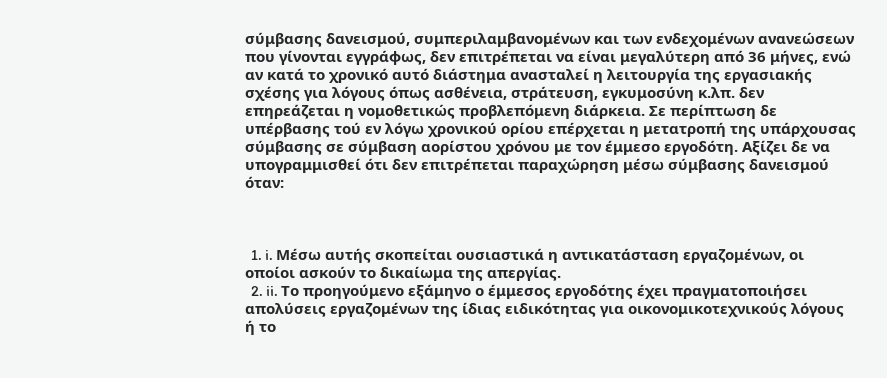σύμβασης δανεισμού, συμπεριλαμβανομένων και των ενδεχομένων ανανεώσεων που γίνονται εγγράφως, δεν επιτρέπεται να είναι μεγαλύτερη από 36 μήνες, ενώ αν κατά το χρονικό αυτό διάστημα ανασταλεί η λειτουργία της εργασιακής σχέσης για λόγους όπως ασθένεια, στράτευση, εγκυμοσύνη κ.λπ. δεν επηρεάζεται η νομοθετικώς προβλεπόμενη διάρκεια. Σε περίπτωση δε υπέρβασης τού εν λόγω χρονικού ορίου επέρχεται η μετατροπή της υπάρχουσας σύμβασης σε σύμβαση αορίστου χρόνου με τον έμμεσο εργοδότη. Αξίζει δε να υπογραμμισθεί ότι δεν επιτρέπεται παραχώρηση μέσω σύμβασης δανεισμού όταν:



  1. i. Μέσω αυτής σκοπείται ουσιαστικά η αντικατάσταση εργαζομένων, οι οποίοι ασκούν το δικαίωμα της απεργίας.
  2. ii. Το προηγούμενο εξάμηνο ο έμμεσος εργοδότης έχει πραγματοποιήσει απολύσεις εργαζομένων της ίδιας ειδικότητας για οικονομικοτεχνικούς λόγους ή το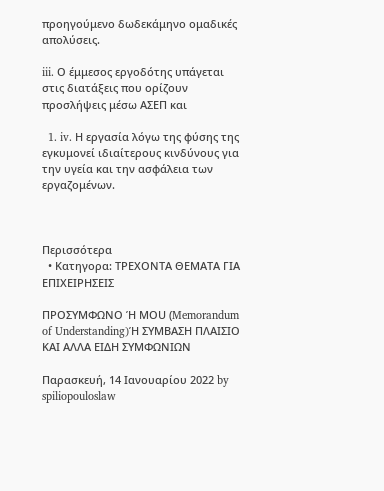προηγούμενο δωδεκάμηνο ομαδικές απολύσεις.

iii. Ο έμμεσος εργοδότης υπάγεται στις διατάξεις που ορίζουν προσλήψεις μέσω ΑΣΕΠ και

  1. iv. Η εργασία λόγω της φύσης της εγκυμονεί ιδιαίτερους κινδύνους για την υγεία και την ασφάλεια των εργαζομένων.



Περισσότερα
  • Κατηγορα: ΤΡΕΧΟΝΤΑ ΘΕΜΑΤΑ ΓΙΑ ΕΠΙΧΕΙΡΗΣΕΙΣ

ΠΡΟΣΥΜΦΩΝΟ Ή ΜΟU (Memorandum of Understanding)Ή ΣΥΜΒΑΣΗ ΠΛΑΙΣΙΟ ΚΑΙ ΑΛΛΑ ΕΙΔΗ ΣΥΜΦΩΝΙΩΝ

Παρασκευή, 14 Ιανουαρίου 2022 by spiliopouloslaw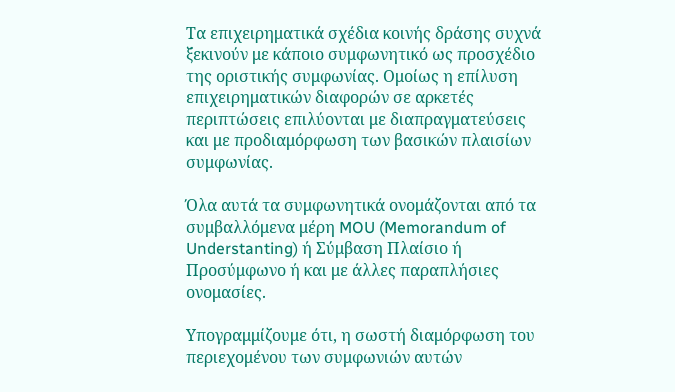Τα επιχειρηματικά σχέδια κοινής δράσης συχνά ξεκινούν με κάποιο συμφωνητικό ως προσχέδιο της οριστικής συμφωνίας. Ομοίως η επίλυση επιχειρηματικών διαφορών σε αρκετές περιπτώσεις επιλύονται με διαπραγματεύσεις και με προδιαμόρφωση των βασικών πλαισίων συμφωνίας.

Όλα αυτά τα συμφωνητικά ονομάζονται από τα συμβαλλόμενα μέρη MOU (Memorandum of Understanting) ή Σύμβαση Πλαίσιο ή Προσύμφωνο ή και με άλλες παραπλήσιες ονομασίες.

Υπογραμμίζουμε ότι, η σωστή διαμόρφωση του περιεχομένου των συμφωνιών αυτών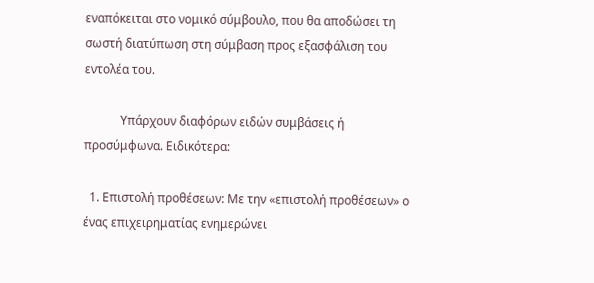εναπόκειται στο νομικό σύμβουλο, που θα αποδώσει τη σωστή διατύπωση στη σύμβαση προς εξασφάλιση του εντολέα του.

            Υπάρχουν διαφόρων ειδών συμβάσεις ή προσύμφωνα. Ειδικότερα:

  1. Επιστολή προθέσεων: Με την «επιστολή προθέσεων» ο ένας επιχειρηματίας ενημερώνει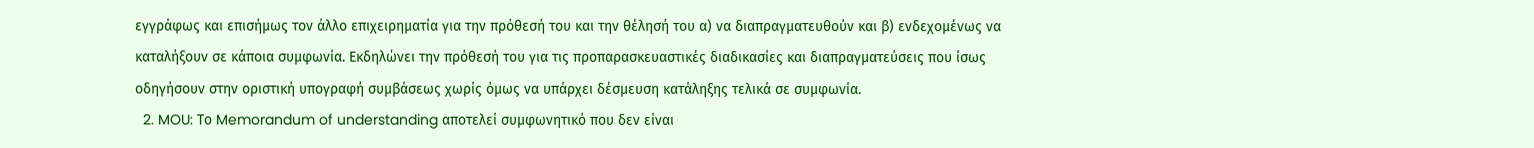εγγράφως και επισήμως τον άλλο επιχειρηματία για την πρόθεσή του και την θέλησή του α) να διαπραγματευθούν και β) ενδεχομένως να καταλήξουν σε κάποια συμφωνία. Εκδηλώνει την πρόθεσή του για τις προπαρασκευαστικές διαδικασίες και διαπραγματεύσεις που ίσως οδηγήσουν στην οριστική υπογραφή συμβάσεως χωρίς όμως να υπάρχει δέσμευση κατάληξης τελικά σε συμφωνία.
  2. MOU: Το Memorandum of understanding αποτελεί συμφωνητικό που δεν είναι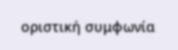οριστική συμφωνία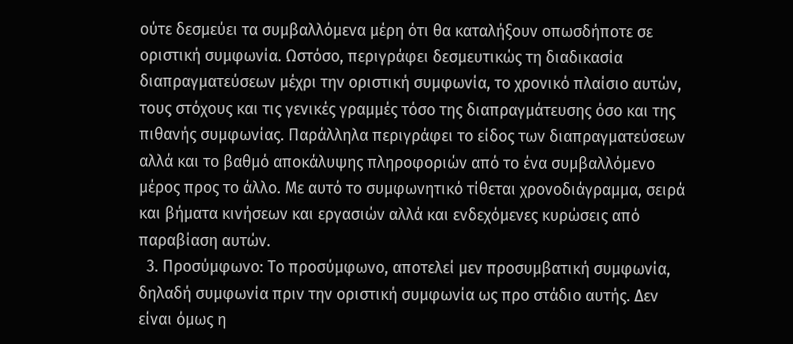ούτε δεσμεύει τα συμβαλλόμενα μέρη ότι θα καταλήξουν οπωσδήποτε σε οριστική συμφωνία. Ωστόσο, περιγράφει δεσμευτικώς τη διαδικασία διαπραγματεύσεων μέχρι την οριστική συμφωνία, το χρονικό πλαίσιο αυτών, τους στόχους και τις γενικές γραμμές τόσο της διαπραγμάτευσης όσο και της πιθανής συμφωνίας. Παράλληλα περιγράφει το είδος των διαπραγματεύσεων αλλά και το βαθμό αποκάλυψης πληροφοριών από το ένα συμβαλλόμενο μέρος προς το άλλο. Με αυτό το συμφωνητικό τίθεται χρονοδιάγραμμα, σειρά και βήματα κινήσεων και εργασιών αλλά και ενδεχόμενες κυρώσεις από παραβίαση αυτών.
  3. Προσύμφωνο: Το προσύμφωνο, αποτελεί μεν προσυμβατική συμφωνία, δηλαδή συμφωνία πριν την οριστική συμφωνία ως προ στάδιο αυτής. Δεν είναι όμως η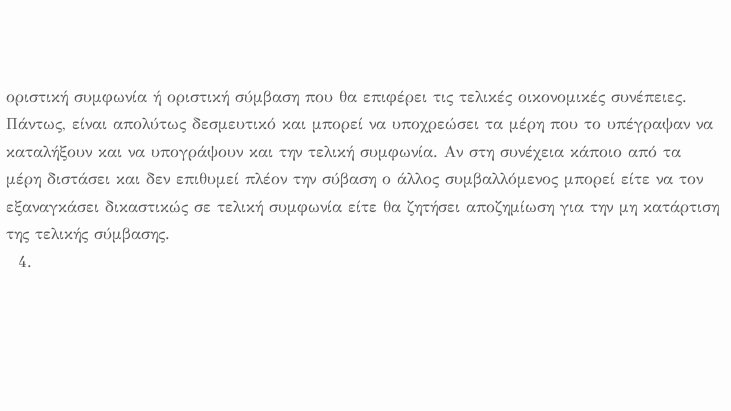οριστική συμφωνία ή οριστική σύμβαση που θα επιφέρει τις τελικές οικονομικές συνέπειες. Πάντως, είναι απολύτως δεσμευτικό και μπορεί να υποχρεώσει τα μέρη που το υπέγραψαν να καταλήξουν και να υπογράψουν και την τελική συμφωνία. Αν στη συνέχεια κάποιο από τα μέρη διστάσει και δεν επιθυμεί πλέον την σύβαση ο άλλος συμβαλλόμενος μπορεί είτε να τον εξαναγκάσει δικαστικώς σε τελική συμφωνία είτε θα ζητήσει αποζημίωση για την μη κατάρτιση της τελικής σύμβασης.
  4.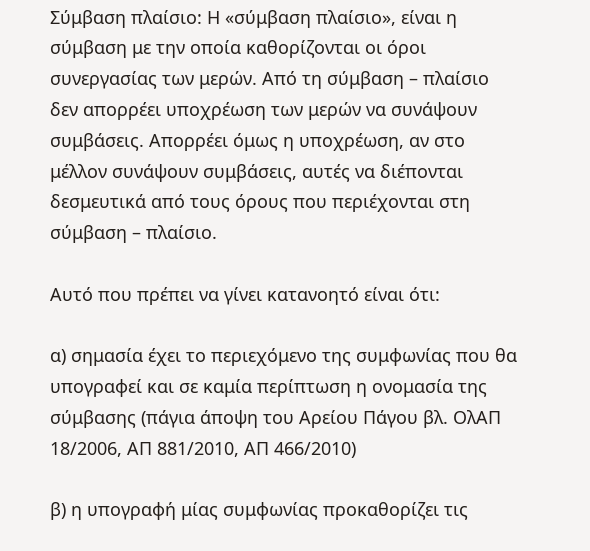Σύμβαση πλαίσιο: Η «σύμβαση πλαίσιο», είναι η σύμβαση με την οποία καθορίζονται οι όροι συνεργασίας των μερών. Από τη σύμβαση – πλαίσιο δεν απορρέει υποχρέωση των μερών να συνάψουν συμβάσεις. Απορρέει όμως η υποχρέωση, αν στο μέλλον συνάψουν συμβάσεις, αυτές να διέπονται δεσμευτικά από τους όρους που περιέχονται στη σύμβαση – πλαίσιο.

Αυτό που πρέπει να γίνει κατανοητό είναι ότι:

α) σημασία έχει το περιεχόμενο της συμφωνίας που θα υπογραφεί και σε καμία περίπτωση η ονομασία της σύμβασης (πάγια άποψη του Αρείου Πάγου βλ. ΟλΑΠ 18/2006, ΑΠ 881/2010, ΑΠ 466/2010)

β) η υπογραφή μίας συμφωνίας προκαθορίζει τις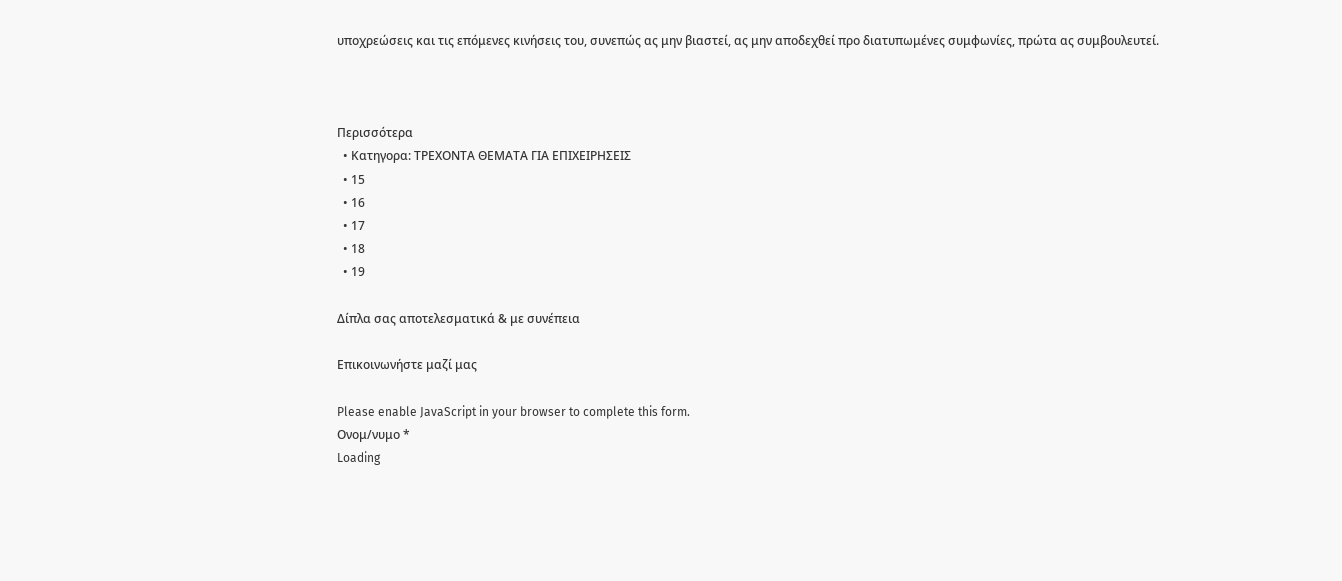υποχρεώσεις και τις επόμενες κινήσεις του, συνεπώς ας μην βιαστεί, ας μην αποδεχθεί προ διατυπωμένες συμφωνίες, πρώτα ας συμβουλευτεί.



Περισσότερα
  • Κατηγορα: ΤΡΕΧΟΝΤΑ ΘΕΜΑΤΑ ΓΙΑ ΕΠΙΧΕΙΡΗΣΕΙΣ
  • 15
  • 16
  • 17
  • 18
  • 19

Δίπλα σας αποτελεσματικά & με συνέπεια

Επικοινωνήστε μαζί μας

Please enable JavaScript in your browser to complete this form.
Ονομ/νυμο *
Loading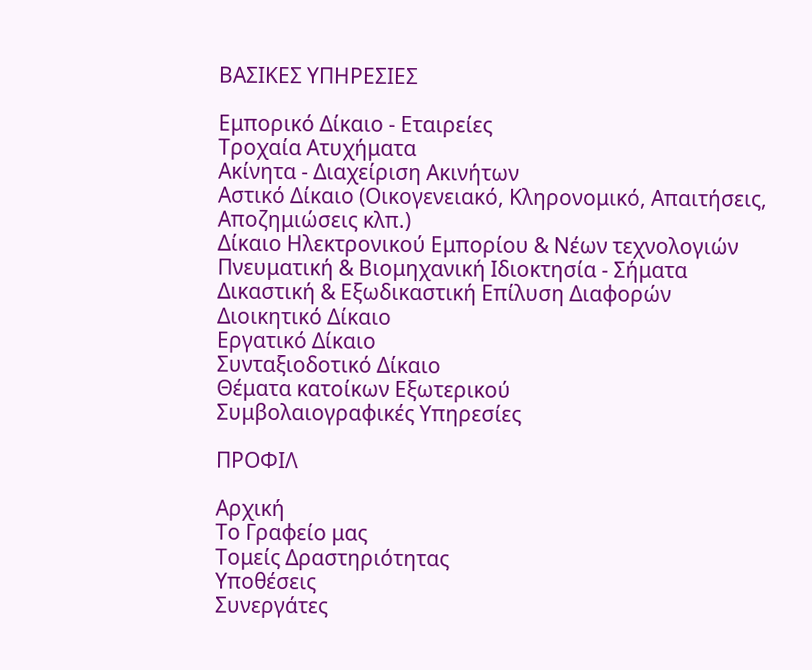ΒΑΣΙΚΕΣ ΥΠΗΡΕΣΙΕΣ

Εμπορικό Δίκαιο - Εταιρείες
Τροχαία Ατυχήματα
Ακίνητα - Διαχείριση Ακινήτων
Αστικό Δίκαιο (Οικογενειακό, Κληρονομικό, Απαιτήσεις, Αποζημιώσεις κλπ.)
Δίκαιο Ηλεκτρονικού Εμπορίου & Νέων τεχνολογιών
Πνευματική & Βιομηχανική Ιδιοκτησία - Σήματα
Δικαστική & Εξωδικαστική Επίλυση Διαφορών
Διοικητικό Δίκαιο
Εργατικό Δίκαιο
Συνταξιοδοτικό Δίκαιο
Θέματα κατοίκων Εξωτερικού
Συμβολαιογραφικές Υπηρεσίες

ΠΡΟΦΙΛ

Αρχική
Το Γραφείο μας
Τομείς Δραστηριότητας
Υποθέσεις
Συνεργάτες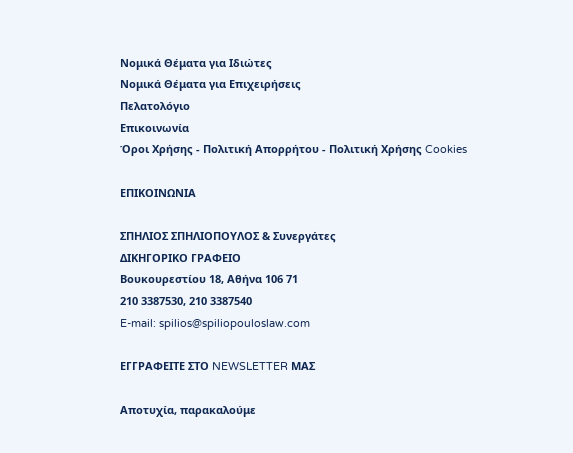Νομικά Θέματα για Ιδιώτες
Νομικά Θέματα για Επιχειρήσεις
Πελατολόγιο
Επικοινωνία
Όροι Χρήσης - Πολιτική Απορρήτου - Πολιτική Χρήσης Cookies

ΕΠΙΚΟΙΝΩΝΙΑ

ΣΠΗΛΙΟΣ ΣΠΗΛΙΟΠΟΥΛΟΣ & Συνεργάτες
ΔΙΚΗΓΟΡΙΚΟ ΓΡΑΦΕΙΟ
Βουκουρεστίου 18, Αθήνα 106 71
210 3387530, 210 3387540
E-mail: spilios@spiliopouloslaw.com

ΕΓΓΡΑΦΕΙΤΕ ΣΤΟ NEWSLETTER ΜΑΣ

Αποτυχία, παρακαλούμε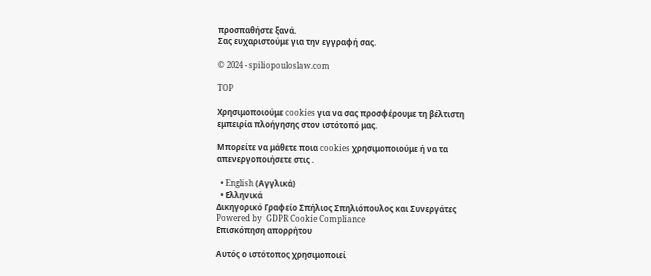προσπαθήστε ξανά.
Σας ευχαριστούμε για την εγγραφή σας.

© 2024 - spiliopouloslaw.com

TOP

Χρησιμοποιούμε cookies για να σας προσφέρουμε τη βέλτιστη εμπειρία πλοήγησης στον ιστότοπό μας.

Μπορείτε να μάθετε ποια cookies χρησιμοποιούμε ή να τα απενεργοποιήσετε στις .

  • English (Αγγλικά)
  • Ελληνικά
Δικηγορικό Γραφείο Σπήλιος Σπηλιόπουλος και Συνεργάτες
Powered by  GDPR Cookie Compliance
Επισκόπηση απορρήτου

Αυτός ο ιστότοπος χρησιμοποιεί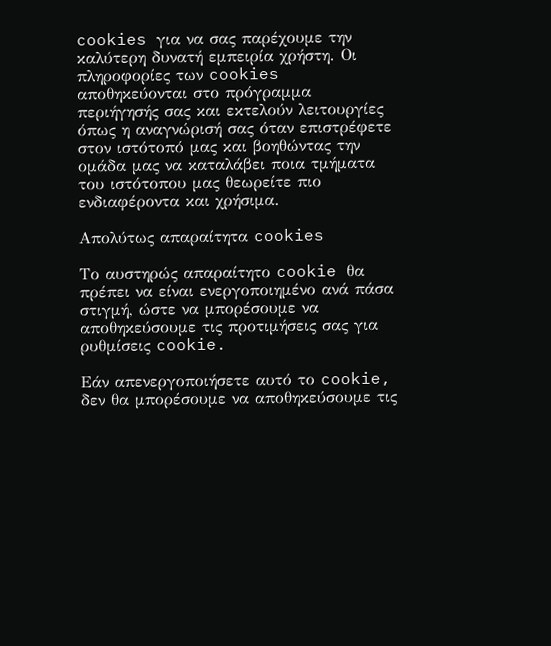cookies για να σας παρέχουμε την καλύτερη δυνατή εμπειρία χρήστη. Οι πληροφορίες των cookies αποθηκεύονται στο πρόγραμμα περιήγησής σας και εκτελούν λειτουργίες όπως η αναγνώρισή σας όταν επιστρέφετε στον ιστότοπό μας και βοηθώντας την ομάδα μας να καταλάβει ποια τμήματα του ιστότοπου μας θεωρείτε πιο ενδιαφέροντα και χρήσιμα.

Απολύτως απαραίτητα cookies

Το αυστηρώς απαραίτητο cookie θα πρέπει να είναι ενεργοποιημένο ανά πάσα στιγμή, ώστε να μπορέσουμε να αποθηκεύσουμε τις προτιμήσεις σας για ρυθμίσεις cookie.

Εάν απενεργοποιήσετε αυτό το cookie, δεν θα μπορέσουμε να αποθηκεύσουμε τις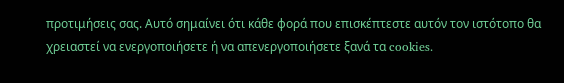προτιμήσεις σας. Αυτό σημαίνει ότι κάθε φορά που επισκέπτεστε αυτόν τον ιστότοπο θα χρειαστεί να ενεργοποιήσετε ή να απενεργοποιήσετε ξανά τα cookies.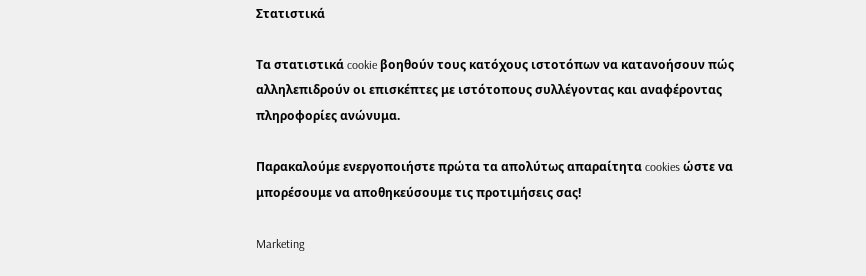Στατιστικά

Τα στατιστικά cookie βοηθούν τους κατόχους ιστοτόπων να κατανοήσουν πώς αλληλεπιδρούν οι επισκέπτες με ιστότοπους συλλέγοντας και αναφέροντας πληροφορίες ανώνυμα.

Παρακαλούμε ενεργοποιήστε πρώτα τα απολύτως απαραίτητα cookies ώστε να μπορέσουμε να αποθηκεύσουμε τις προτιμήσεις σας!

Marketing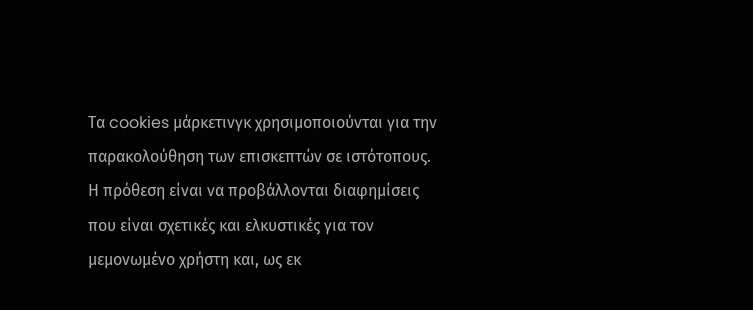Τα cookies μάρκετινγκ χρησιμοποιούνται για την παρακολούθηση των επισκεπτών σε ιστότοπους. Η πρόθεση είναι να προβάλλονται διαφημίσεις που είναι σχετικές και ελκυστικές για τον μεμονωμένο χρήστη και, ως εκ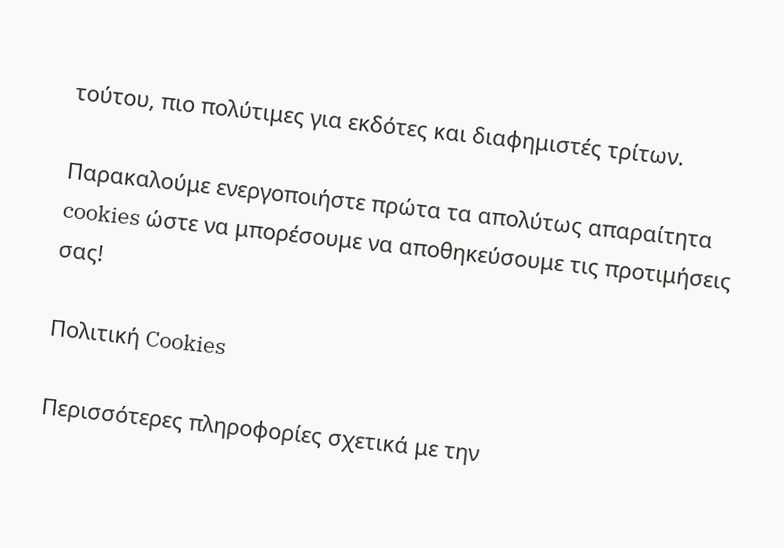τούτου, πιο πολύτιμες για εκδότες και διαφημιστές τρίτων.

Παρακαλούμε ενεργοποιήστε πρώτα τα απολύτως απαραίτητα cookies ώστε να μπορέσουμε να αποθηκεύσουμε τις προτιμήσεις σας!

Πολιτική Cookies

Περισσότερες πληροφορίες σχετικά με την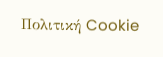Πολιτική Cookie